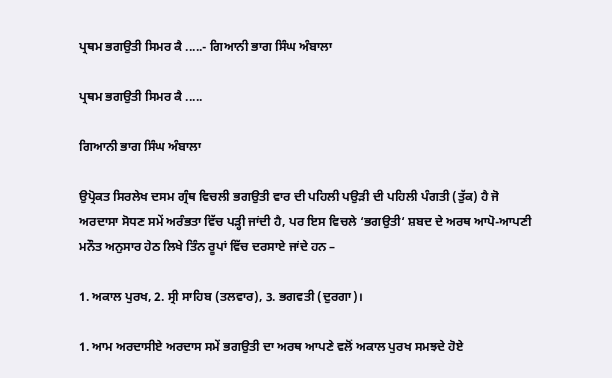ਪ੍ਰਥਮ ਭਗਉਤੀ ਸਿਮਰ ਕੈ .....- ਗਿਆਨੀ ਭਾਗ ਸਿੰਘ ਅੰਬਾਲਾ

ਪ੍ਰਥਮ ਭਗਉਤੀ ਸਿਮਰ ਕੈ .....

ਗਿਆਨੀ ਭਾਗ ਸਿੰਘ ਅੰਬਾਲਾ

ਉਪ੍ਰੋਕਤ ਸਿਰਲੇਖ ਦਸਮ ਗ੍ਰੰਥ ਵਿਚਲੀ ਭਗਉਤੀ ਵਾਰ ਦੀ ਪਹਿਲੀ ਪਉੜੀ ਦੀ ਪਹਿਲੀ ਪੰਗਤੀ (ਤੁੱਕ) ਹੈ ਜੋ ਅਰਦਾਸਾ ਸੋਧਣ ਸਮੇਂ ਅਰੰਭਤਾ ਵਿੱਚ ਪੜ੍ਹੀ ਜਾਂਦੀ ਹੈ, ਪਰ ਇਸ ਵਿਚਲੇ ‘ਭਗਉਤੀ‘ ਸ਼ਬਦ ਦੇ ਅਰਥ ਆਪੋ-ਆਪਣੀ ਮਨੌਤ ਅਨੁਸਾਰ ਹੇਠ ਲਿਖੇ ਤਿੰਨ ਰੂਪਾਂ ਵਿੱਚ ਦਰਸਾਏ ਜਾਂਦੇ ਹਨ –

1. ਅਕਾਲ ਪੁਰਖ, 2. ਸ੍ਰੀ ਸਾਹਿਬ (ਤਲਵਾਰ), 3. ਭਗਵਤੀ (ਦੁਰਗਾ)।

1. ਆਮ ਅਰਦਾਸੀਏ ਅਰਦਾਸ ਸਮੇਂ ਭਗਉਤੀ ਦਾ ਅਰਥ ਆਪਣੇ ਵਲੋਂ ਅਕਾਲ ਪੁਰਖ ਸਮਝਦੇ ਹੋਏ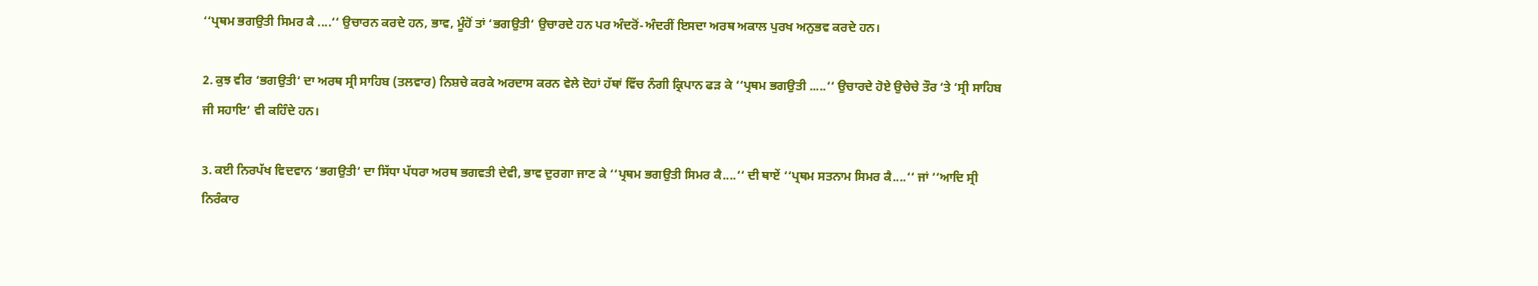‘‘ਪ੍ਰਥਮ ਭਗਉਤੀ ਸਿਮਰ ਕੈ ....‘‘ ਉਚਾਰਨ ਕਰਦੇ ਹਨ, ਭਾਵ, ਮੂੰਹੋਂ ਤਾਂ ‘ਭਗਉਤੀ‘ ਉਚਾਰਦੇ ਹਨ ਪਰ ਅੰਦਰੋਂ-ਅੰਦਰੀਂ ਇਸਦਾ ਅਰਥ ਅਕਾਲ ਪੁਰਖ ਅਨੁਭਵ ਕਰਦੇ ਹਨ।

2. ਕੁਝ ਵੀਰ ‘ਭਗਉਤੀ‘ ਦਾ ਅਰਥ ਸ੍ਰੀ ਸਾਹਿਬ (ਤਲਵਾਰ) ਨਿਸ਼ਚੇ ਕਰਕੇ ਅਰਦਾਸ ਕਰਨ ਵੇਲੇ ਦੋਹਾਂ ਹੱਥਾਂ ਵਿੱਚ ਨੰਗੀ ਕ੍ਰਿਪਾਨ ਫੜ ਕੇ ‘‘ਪ੍ਰਥਮ ਭਗਉਤੀ .....‘‘ ਉਚਾਰਦੇ ਹੋਏ ਉਚੇਚੇ ਤੌਰ ‘ਤੇ ‘ਸ੍ਰੀ ਸਾਹਿਬ ਜੀ ਸਹਾਇ‘ ਵੀ ਕਹਿੰਦੇ ਹਨ।

3. ਕਈ ਨਿਰਪੱਖ ਵਿਦਵਾਨ ‘ਭਗਉਤੀ‘ ਦਾ ਸਿੱਧਾ ਪੱਧਰਾ ਅਰਥ ਭਗਵਤੀ ਦੇਵੀ, ਭਾਵ ਦੁਰਗਾ ਜਾਣ ਕੇ ‘‘ਪ੍ਰਥਮ ਭਗਉਤੀ ਸਿਮਰ ਕੈ....‘‘ ਦੀ ਥਾਏਂ ‘‘ਪ੍ਰਥਮ ਸਤਨਾਮ ਸਿਮਰ ਕੈ....‘‘ ਜਾਂ ‘‘ਆਦਿ ਸ੍ਰੀ ਨਿਰੰਕਾਰ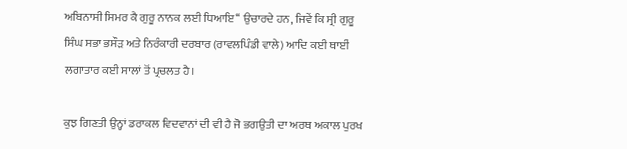ਅਬਿਨਾਸੀ ਸਿਮਰ ਕੈ ਗੁਰੂ ਨਾਨਕ ਲਈ ਧਿਆਇ‘‘ ਉਚਾਰਦੇ ਹਨ, ਜਿਵੇਂ ਕਿ ਸ੍ਰੀ ਗੁਰੂ ਸਿੰਘ ਸਭਾ ਭਸੌੜ ਅਤੇ ਨਿਰੰਕਾਰੀ ਦਰਬਾਰ (ਰਾਵਲਪਿੰਡੀ ਵਾਲੇ) ਆਦਿ ਕਈ ਥਾਈਂ ਲਗਾਤਾਰ ਕਈ ਸਾਲਾਂ ਤੋਂ ਪ੍ਰਚਲਤ ਹੈ।

ਕੁਝ ਗਿਣਤੀ ਉਨ੍ਹਾਂ ਡਰਾਕਲ ਵਿਦਵਾਨਾਂ ਦੀ ਵੀ ਹੈ ਜੋ ਭਗਉਤੀ ਦਾ ਅਰਥ ਅਕਾਲ ਪੁਰਖ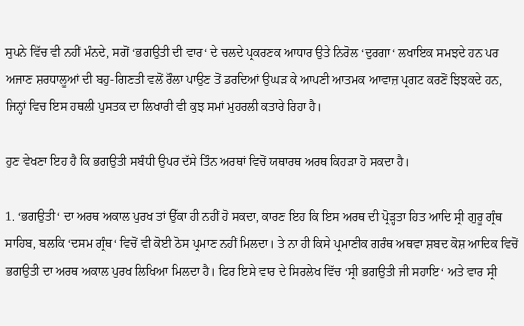ਸੁਪਨੇ ਵਿੱਚ ਵੀ ਨਹੀਂ ਮੰਨਦੇ, ਸਗੋਂ ‘ਭਗਉਤੀ ਦੀ ਵਾਰ‘ ਦੇ ਚਲਦੇ ਪ੍ਰਕਰਣਕ ਆਧਾਰ ਉਤੇ ਨਿਰੋਲ ‘ਦੁਰਗਾ‘ ਲਖਾਇਕ ਸਮਝਦੇ ਹਨ ਪਰ ਅਜਾਣ ਸ਼ਰਧਾਲੂਆਂ ਦੀ ਬਹੁ-ਗਿਣਤੀ ਵਲੋਂ ਰੌਲਾ ਪਾਉਣ ਤੋਂ ਡਰਦਿਆਂ ਉਘੜ ਕੇ ਆਪਣੀ ਆਤਮਕ ਆਵਾਜ਼ ਪ੍ਰਗਟ ਕਰਣੋਂ ਝਿਝਕਦੇ ਹਨ, ਜਿਨ੍ਹਾਂ ਵਿਚ ਇਸ ਹਥਲੀ ਪੁਸਤਕ ਦਾ ਲਿਖਾਰੀ ਵੀ ਕੁਝ ਸਮਾਂ ਮੁਹਰਲੀ ਕਤਾਰੇ ਰਿਹਾ ਹੈ।

ਹੁਣ ਵੇਖਣਾ ਇਹ ਹੈ ਕਿ ਭਗਉਤੀ ਸਬੰਧੀ ਉਪਰ ਦੱਸੇ ਤਿੰਨ ਅਰਥਾਂ ਵਿਚੋਂ ਯਥਾਰਥ ਅਰਥ ਕਿਹੜਾ ਹੋ ਸਕਦਾ ਹੈ।

1. ‘ਭਗਉਤੀ‘ ਦਾ ਅਰਥ ਅਕਾਲ ਪੁਰਖ ਤਾਂ ਉੱਕਾ ਹੀ ਨਹੀਂ ਹੋ ਸਕਦਾ, ਕਾਰਣ ਇਹ ਕਿ ਇਸ ਅਰਥ ਦੀ ਪ੍ਰੋੜ੍ਹਤਾ ਹਿਤ ਆਦਿ ਸ੍ਰੀ ਗੁਰੂ ਗ੍ਰੰਥ ਸਾਹਿਬ, ਬਲਕਿ ‘ਦਸਮ ਗ੍ਰੰਥ‘ ਵਿਚੋਂ ਵੀ ਕੋਈ ਠੋਸ ਪ੍ਰਮਾਣ ਨਹੀਂ ਮਿਲਦਾ। ਤੇ ਨਾ ਹੀ ਕਿਸੇ ਪ੍ਰਮਾਣੀਕ ਗਰੰਥ ਅਥਵਾ ਸ਼ਬਦ ਕੋਸ਼ ਆਦਿਕ ਵਿਚੋਂ ਭਗਉਤੀ ਦਾ ਅਰਥ ਅਕਾਲ ਪੁਰਖ ਲਿਖਿਆ ਮਿਲਦਾ ਹੈ। ਫਿਰ ਇਸੇ ਵਾਰ ਦੇ ਸਿਰਲੇਖ ਵਿੱਚ ‘ਸ੍ਰੀ ਭਗਉਤੀ ਜੀ ਸਹਾਇ‘ ਅਤੇ ਵਾਰ ਸ੍ਰੀ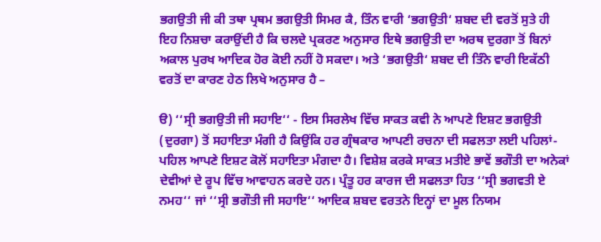ਭਗਉਤੀ ਜੀ ਕੀ ਤਥਾ ਪ੍ਰਥਮ ਭਗਉਤੀ ਸਿਮਰ ਕੈ, ਤਿੰਨ ਵਾਰੀ ‘ਭਗਉਤੀ‘ ਸ਼ਬਦ ਦੀ ਵਰਤੋਂ ਸੁਤੇ ਹੀ ਇਹ ਨਿਸ਼ਚਾ ਕਰਾਉਂਦੀ ਹੈ ਕਿ ਚਲਦੇ ਪ੍ਰਕਰਣ ਅਨੁਸਾਰ ਇਥੇ ਭਗਉਤੀ ਦਾ ਅਰਥ ਦੁਰਗਾ ਤੋਂ ਬਿਨਾਂ ਅਕਾਲ ਪੁਰਖ ਆਦਿਕ ਹੋਰ ਕੋਈ ਨਹੀਂ ਹੋ ਸਕਦਾ। ਅਤੇ ‘ਭਗਉਤੀ‘ ਸ਼ਬਦ ਦੀ ਤਿੰਨੇ ਵਾਰੀ ਇਕੱਠੀ ਵਰਤੋਂ ਦਾ ਕਾਰਣ ਹੇਠ ਲਿਖੇ ਅਨੁਸਾਰ ਹੈ –

ੳ) ‘‘ਸ੍ਰੀ ਭਗਉਤੀ ਜੀ ਸਹਾਇ‘‘ - ਇਸ ਸਿਰਲੇਖ ਵਿੱਚ ਸਾਕਤ ਕਵੀ ਨੇ ਆਪਣੇ ਇਸ਼ਟ ਭਗਉਤੀ (ਦੁਰਗਾ) ਤੋਂ ਸਹਾਇਤਾ ਮੰਗੀ ਹੈ ਕਿਉਂਕਿ ਹਰ ਗ੍ਰੰਥਕਾਰ ਆਪਣੀ ਰਚਨਾ ਦੀ ਸਫਲਤਾ ਲਈ ਪਹਿਲਾਂ-ਪਹਿਲ ਆਪਣੇ ਇਸ਼ਟ ਕੋਲੋਂ ਸਹਾਇਤਾ ਮੰਗਦਾ ਹੈ। ਵਿਸ਼ੇਸ਼ ਕਰਕੇ ਸਾਕਤ ਮਤੀਏ ਭਾਵੇਂ ਭਗੌਤੀ ਦਾ ਅਨੇਕਾਂ ਦੇਵੀਆਂ ਦੇ ਰੂਪ ਵਿੱਚ ਆਵਾਹਨ ਕਰਦੇ ਹਨ। ਪ੍ਰੰਤੂ ਹਰ ਕਾਰਜ ਦੀ ਸਫਲਤਾ ਹਿਤ ‘‘ਸ੍ਰੀ ਭਗਵਤੀ ਏ ਨਮਹ‘‘ ਜਾਂ ‘‘ਸ੍ਰੀ ਭਗੌਤੀ ਜੀ ਸਹਾਇ‘‘ ਆਦਿਕ ਸ਼ਬਦ ਵਰਤਨੇ ਇਨ੍ਹਾਂ ਦਾ ਮੂਲ ਨਿਯਮ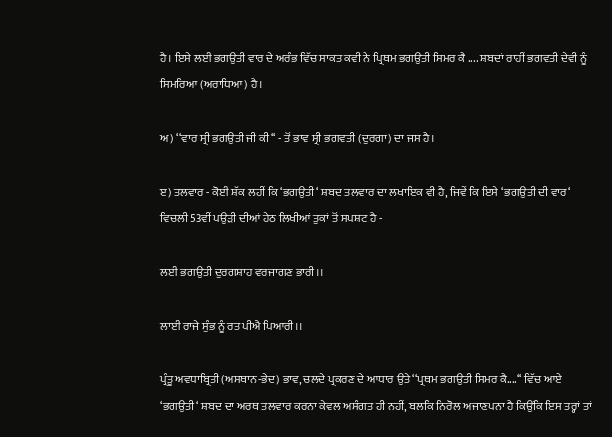ਹੈ। ਇਸੇ ਲਈ ਭਗਉਤੀ ਵਾਰ ਦੇ ਅਰੰਭ ਵਿੱਚ ਸਾਕਤ ਕਵੀ ਨੇ ਪ੍ਰਿਥਮ ਭਗਉਤੀ ਸਿਮਰ ਕੈ .... ਸ਼ਬਦਾਂ ਰਾਹੀਂ ਭਗਵਤੀ ਦੇਵੀ ਨੂੰ ਸਿਮਰਿਆ (ਅਰਾਧਿਆ) ਹੈ।

ਅ) ‘‘ਵਾਰ ਸ੍ਰੀ ਭਗਉਤੀ ਜੀ ਕੀ‘‘ - ਤੋਂ ਭਾਵ ਸ੍ਰੀ ਭਗਵਤੀ (ਦੁਰਗਾ) ਦਾ ਜਸ ਹੈ।

ੲ) ਤਲਵਾਰ - ਕੋਈ ਸ਼ੱਕ ਲਹੀਂ ਕਿ ‘ਭਗਉਤੀ‘ ਸ਼ਬਦ ਤਲਵਾਰ ਦਾ ਲਖਾਇਕ ਵੀ ਹੈ, ਜਿਵੇਂ ਕਿ ਇਸੇ ‘ਭਗਉਤੀ ਦੀ ਵਾਰ‘ ਵਿਚਲੀ 53ਵੀਂ ਪਉੜੀ ਦੀਆਂ ਹੇਠ ਲਿਖੀਆਂ ਤੁਕਾਂ ਤੋਂ ਸਪਸ਼ਟ ਹੈ -

ਲਈ ਭਗਉਤੀ ਦੁਰਗਸ਼ਾਹ ਵਰਜਾਗਣ ਭਾਰੀ।।

ਲਾਈ ਰਾਜੇ ਸੁੰਭ ਨੂੰ ਰਤ ਪੀਐ ਪਿਆਰੀ।।

ਪ੍ਰੰਤੂ ਅਵਧਾਬ੍ਰਿਤੀ (ਅਸਥਾਨ-ਭੇਦ) ਭਾਵ, ਚਲਦੇ ਪ੍ਰਕਰਣ ਦੇ ਆਧਾਰ ਉਤੇ ‘‘ਪ੍ਰਥਮ ਭਗਉਤੀ ਸਿਮਰ ਕੈ....‘‘ ਵਿੱਚ ਆਏ ‘ਭਗਉਤੀ‘ ਸ਼ਬਦ ਦਾ ਅਰਥ ਤਲਵਾਰ ਕਰਨਾ ਕੇਵਲ ਅਸੰਗਤ ਹੀ ਨਹੀਂ, ਬਲਕਿ ਨਿਰੋਲ ਅਜਾਣਪਨਾ ਹੈ ਕਿਉਂਕਿ ਇਸ ਤਰ੍ਹਾਂ ਤਾਂ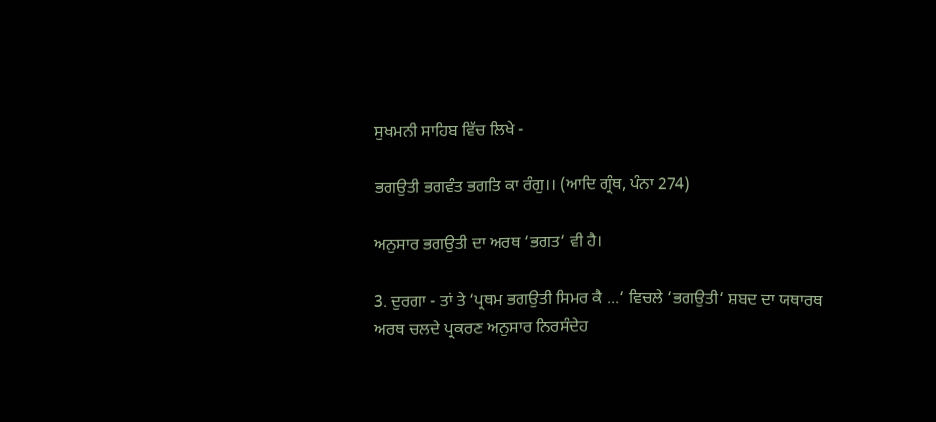ਸੁਖਮਨੀ ਸਾਹਿਬ ਵਿੱਚ ਲਿਖੇ -

ਭਗਉਤੀ ਭਗਵੰਤ ਭਗਤਿ ਕਾ ਰੰਗੁ।। (ਆਦਿ ਗ੍ਰੰਥ, ਪੰਨਾ 274)

ਅਨੁਸਾਰ ਭਗਉਤੀ ਦਾ ਅਰਥ ‘ਭਗਤ‘ ਵੀ ਹੈ।

3. ਦੁਰਗਾ - ਤਾਂ ਤੇ ‘ਪ੍ਰਥਮ ਭਗਉਤੀ ਸਿਮਰ ਕੈ ...‘ ਵਿਚਲੇ ‘ਭਗਉਤੀ‘ ਸ਼ਬਦ ਦਾ ਯਥਾਰਥ ਅਰਥ ਚਲਦੇ ਪ੍ਰਕਰਣ ਅਨੁਸਾਰ ਨਿਰਸੰਦੇਹ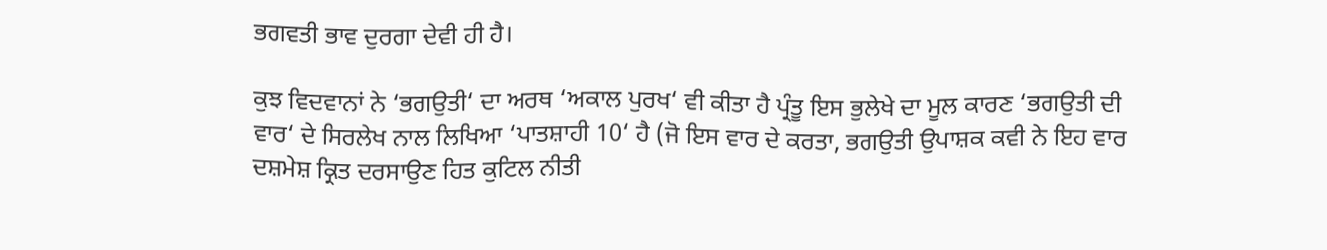ਭਗਵਤੀ ਭਾਵ ਦੁਰਗਾ ਦੇਵੀ ਹੀ ਹੈ।

ਕੁਝ ਵਿਦਵਾਨਾਂ ਨੇ ‘ਭਗਉਤੀ‘ ਦਾ ਅਰਥ ‘ਅਕਾਲ ਪੁਰਖ‘ ਵੀ ਕੀਤਾ ਹੈ ਪ੍ਰੰਤੂ ਇਸ ਭੁਲੇਖੇ ਦਾ ਮੂਲ ਕਾਰਣ ‘ਭਗਉਤੀ ਦੀ ਵਾਰ‘ ਦੇ ਸਿਰਲੇਖ ਨਾਲ ਲਿਖਿਆ ‘ਪਾਤਸ਼ਾਹੀ 10‘ ਹੈ (ਜੋ ਇਸ ਵਾਰ ਦੇ ਕਰਤਾ, ਭਗਉਤੀ ਉਪਾਸ਼ਕ ਕਵੀ ਨੇ ਇਹ ਵਾਰ ਦਸ਼ਮੇਸ਼ ਕ੍ਰਿਤ ਦਰਸਾਉਣ ਹਿਤ ਕੁਟਿਲ ਨੀਤੀ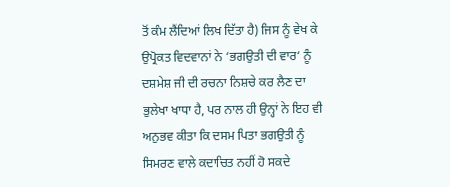ਤੋਂ ਕੰਮ ਲੈਂਦਿਆਂ ਲਿਖ ਦਿੱਤਾ ਹੈ) ਜਿਸ ਨੂੰ ਵੇਖ ਕੇ ਉਪ੍ਰੋਕਤ ਵਿਦਵਾਨਾਂ ਨੇ ‘ਭਗਉਤੀ ਦੀ ਵਾਰ‘ ਨੂੰ ਦਸ਼ਮੇਸ਼ ਜੀ ਦੀ ਰਚਨਾ ਨਿਸ਼ਚੇ ਕਰ ਲੈਣ ਦਾ ਭੁਲੇਖਾ ਖਾਧਾ ਹੈ, ਪਰ ਨਾਲ ਹੀ ਉਨ੍ਹਾਂ ਨੇ ਇਹ ਵੀ ਅਨੁਭਵ ਕੀਤਾ ਕਿ ਦਸਮ ਪਿਤਾ ਭਗਉਤੀ ਨੂੰ ਸਿਮਰਣ ਵਾਲੇ ਕਦਾਚਿਤ ਨਹੀਂ ਹੋ ਸਕਦੇ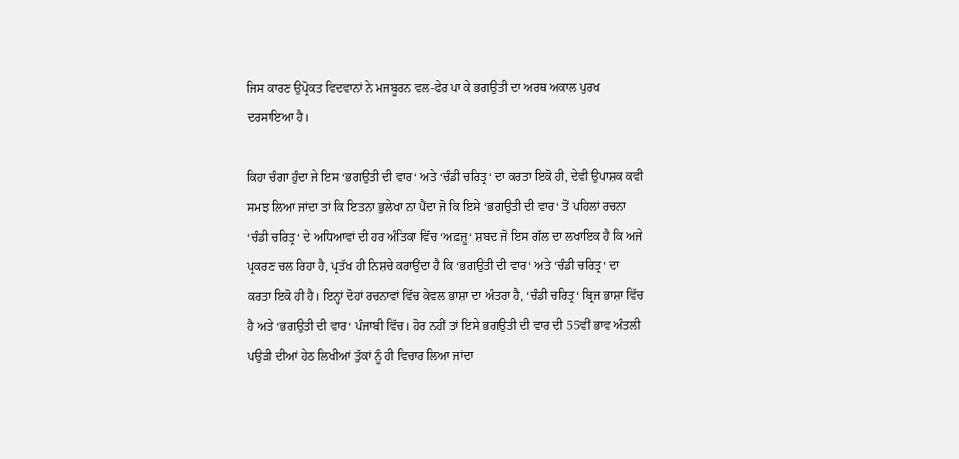ਜਿਸ ਕਾਰਣ ਉਪ੍ਰੋਕਤ ਵਿਦਵਾਨਾਂ ਨੇ ਮਜਬੂਰਨ ਵਲ-ਫੇਰ ਪਾ ਕੇ ਭਗਉਤੀ ਦਾ ਅਰਥ ਅਕਾਲ ਪੁਰਖ ਦਰਸਾਇਆ ਹੈ।

ਕਿਹਾ ਚੰਗਾ ਹੁੰਦਾ ਜੇ ਇਸ ‘ਭਗਉਤੀ ਦੀ ਵਾਰ‘ ਅਤੇ ‘ਚੰਡੀ ਚਰਿਤ੍ਰ‘ ਦਾ ਕਰਤਾ ਇਕੋ ਹੀ, ਦੇਵੀ ਉਪਾਸ਼ਕ ਕਵੀ ਸਮਝ ਲਿਆ ਜਾਂਦਾ ਤਾਂ ਕਿ ਇਤਨਾ ਭੁਲੇਖਾ ਨਾ ਪੈਂਦਾ ਜੋ ਕਿ ਇਸੇ ‘ਭਗਉਤੀ ਦੀ ਵਾਰ‘ ਤੋਂ ਪਹਿਲਾਂ ਰਚਨਾ ‘ਚੰਡੀ ਚਰਿਤ੍ਰ‘ ਦੇ ਅਧਿਆਵਾਂ ਦੀ ਹਰ ਅੰਤਿਕਾ ਵਿੱਚ ‘ਅਫ਼ਜ਼ੂ‘ ਸ਼ਬਦ ਜੋ ਇਸ ਗੱਲ ਦਾ ਲਖਾਇਕ ਹੈ ਕਿ ਅਜੇ ਪ੍ਰਕਰਣ ਚਲ ਰਿਹਾ ਹੈ, ਪ੍ਰਤੱਖ ਹੀ ਨਿਸ਼ਚੇ ਕਰਾਉਂਦਾ ਹੈ ਕਿ ‘ਭਗਉਤੀ ਦੀ ਵਾਰ‘ ਅਤੇ ‘ਚੰਡੀ ਚਰਿਤ੍ਰ‘ ਦਾ ਕਰਤਾ ਇਕੋ ਹੀ ਹੈ। ਇਨ੍ਹਾਂ ਦੋਹਾਂ ਰਚਨਾਵਾਂ ਵਿੱਚ ਕੇਵਲ ਭਾਸ਼ਾ ਦਾ ਅੰਤਰਾ ਹੈ, ‘ਚੰਡੀ ਚਰਿਤ੍ਰ‘ ਬ੍ਰਿਜ ਭਾਸ਼ਾ ਵਿੱਚ ਹੈ ਅਤੇ ‘ਭਗਉਤੀ ਦੀ ਵਾਰ‘ ਪੰਜਾਬੀ ਵਿੱਚ। ਹੋਰ ਨਹੀਂ ਤਾਂ ਇਸੇ ਭਗਉਤੀ ਦੀ ਵਾਰ ਦੀ 55ਵੀਂ ਭਾਵ ਅੰਤਲੀ ਪਉੜੀ ਦੀਆਂ ਹੇਠ ਲਿਖੀਆਂ ਤੁੱਕਾਂ ਨੂੰ ਹੀ ਵਿਚਾਰ ਲਿਆ ਜਾਂਦਾ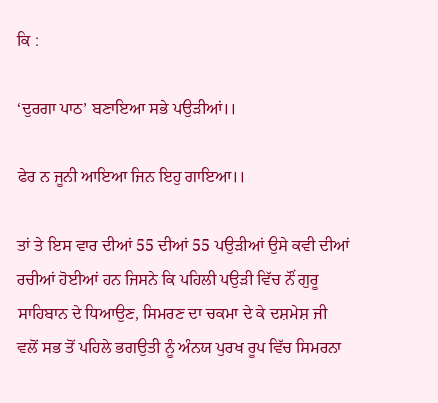ਕਿ :

‘ਦੁਰਗਾ ਪਾਠ’ ਬਣਾਇਆ ਸਭੇ ਪਉੜੀਆਂ।।

ਫੇਰ ਨ ਜੂਨੀ ਆਇਆ ਜਿਨ ਇਹੁ ਗਾਇਆ।।

ਤਾਂ ਤੇ ਇਸ ਵਾਰ ਦੀਆਂ 55 ਦੀਆਂ 55 ਪਉੜੀਆਂ ਉਸੇ ਕਵੀ ਦੀਆਂ ਰਚੀਆਂ ਹੋਈਆਂ ਹਨ ਜਿਸਨੇ ਕਿ ਪਹਿਲੀ ਪਉੜੀ ਵਿੱਚ ਨੌਂ ਗੁਰੂ ਸਾਹਿਬਾਨ ਦੇ ਧਿਆਉਣ, ਸਿਮਰਣ ਦਾ ਚਕਮਾ ਦੇ ਕੇ ਦਸ਼ਮੇਸ਼ ਜੀ ਵਲੋਂ ਸਭ ਤੋਂ ਪਹਿਲੇ ਭਗਉਤੀ ਨੂੰ ਅੰਨਯ ਪੁਰਖ ਰੂਪ ਵਿੱਚ ਸਿਮਰਨਾ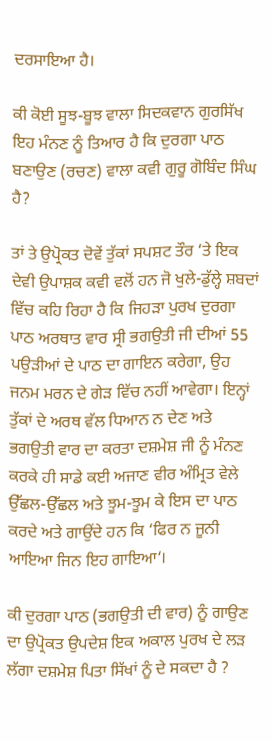ਦਰਸਾਇਆ ਹੈ।

ਕੀ ਕੋਈ ਸੂਝ-ਬੂਝ ਵਾਲਾ ਸਿਦਕਵਾਨ ਗੁਰਸਿੱਖ ਇਹ ਮੰਨਣ ਨੂੰ ਤਿਆਰ ਹੈ ਕਿ ਦੁਰਗਾ ਪਾਠ ਬਣਾਉਣ (ਰਚਣ) ਵਾਲਾ ਕਵੀ ਗੁਰੂ ਗੋਬਿੰਦ ਸਿੰਘ ਹੈ?

ਤਾਂ ਤੇ ਉਪ੍ਰੋਕਤ ਦੋਵੇਂ ਤੁੱਕਾਂ ਸਪਸ਼ਟ ਤੌਰ ‘ਤੇ ਇਕ ਦੇਵੀ ਉਪਾਸ਼ਕ ਕਵੀ ਵਲੋਂ ਹਨ ਜੋ ਖੁਲੇ-ਡੁੱਲ੍ਹੇ ਸ਼ਬਦਾਂ ਵਿੱਚ ਕਹਿ ਰਿਹਾ ਹੈ ਕਿ ਜਿਹੜਾ ਪੁਰਖ ਦੁਰਗਾ ਪਾਠ ਅਰਥਾਤ ਵਾਰ ਸ੍ਰੀ ਭਗਉਤੀ ਜੀ ਦੀਆਂ 55 ਪਉੜੀਆਂ ਦੇ ਪਾਠ ਦਾ ਗਾਇਨ ਕਰੇਗਾ, ਉਹ ਜਨਮ ਮਰਨ ਦੇ ਗੇੜ ਵਿੱਚ ਨਹੀਂ ਆਵੇਗਾ। ਇਨ੍ਹਾਂ ਤੁੱਕਾਂ ਦੇ ਅਰਥ ਵੱਲ ਧਿਆਨ ਨ ਦੇਣ ਅਤੇ ਭਗਉਤੀ ਵਾਰ ਦਾ ਕਰਤਾ ਦਸ਼ਮੇਸ਼ ਜੀ ਨੂੰ ਮੰਨਣ ਕਰਕੇ ਹੀ ਸਾਡੇ ਕਈ ਅਜਾਣ ਵੀਰ ਅੰਮ੍ਰਿਤ ਵੇਲੇ ਉੱਛਲ-ਉੱਛਲ ਅਤੇ ਝੂਮ-ਝੂਮ ਕੇ ਇਸ ਦਾ ਪਾਠ ਕਰਦੇ ਅਤੇ ਗਾਉਂਦੇ ਹਨ ਕਿ ‘ਫਿਰ ਨ ਜੂਨੀ ਆਇਆ ਜਿਨ ਇਹ ਗਾਇਆ‘।

ਕੀ ਦੁਰਗਾ ਪਾਠ (ਭਗਉਤੀ ਦੀ ਵਾਰ) ਨੂੰ ਗਾਉਣ ਦਾ ਉਪ੍ਰੋਕਤ ਉਪਦੇਸ਼ ਇਕ ਅਕਾਲ ਪੁਰਖ ਦੇ ਲੜ ਲੱਗਾ ਦਸ਼ਮੇਸ਼ ਪਿਤਾ ਸਿੱਖਾਂ ਨੂੰ ਦੇ ਸਕਦਾ ਹੈ ?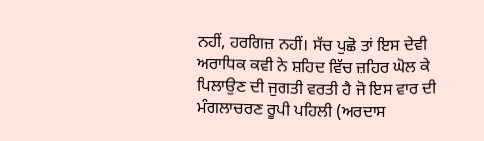ਨਹੀਂ, ਹਰਗਿਜ਼ ਨਹੀਂ। ਸੱਚ ਪੁਛੋ ਤਾਂ ਇਸ ਦੇਵੀ ਅਰਾਧਿਕ ਕਵੀ ਨੇ ਸ਼ਹਿਦ ਵਿੱਚ ਜ਼ਹਿਰ ਘੋਲ ਕੇ ਪਿਲਾਉਣ ਦੀ ਜੁਗਤੀ ਵਰਤੀ ਹੈ ਜੋ ਇਸ ਵਾਰ ਦੀ ਮੰਗਲਾਚਰਣ ਰੂਪੀ ਪਹਿਲੀ (ਅਰਦਾਸ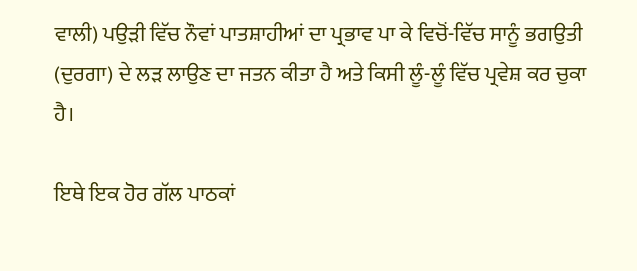ਵਾਲੀ) ਪਉੜੀ ਵਿੱਚ ਨੌਵਾਂ ਪਾਤਸ਼ਾਹੀਆਂ ਦਾ ਪ੍ਰਭਾਵ ਪਾ ਕੇ ਵਿਚੋਂ-ਵਿੱਚ ਸਾਨੂੰ ਭਗਉਤੀ (ਦੁਰਗਾ) ਦੇ ਲੜ ਲਾਉਣ ਦਾ ਜਤਨ ਕੀਤਾ ਹੈ ਅਤੇ ਕਿਸੀ ਲੂੰ-ਲੂੰ ਵਿੱਚ ਪ੍ਰਵੇਸ਼ ਕਰ ਚੁਕਾ ਹੈ।

ਇਥੇ ਇਕ ਹੋਰ ਗੱਲ ਪਾਠਕਾਂ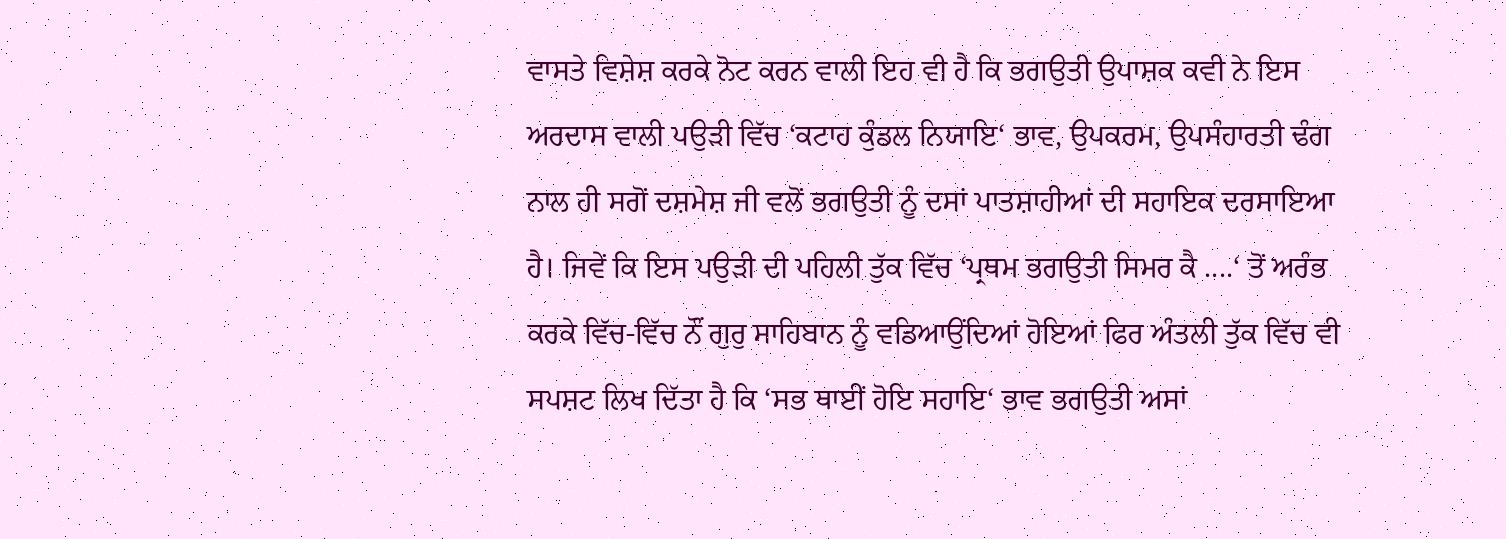ਵਾਸਤੇ ਵਿਸ਼ੇਸ਼ ਕਰਕੇ ਨੋਟ ਕਰਨ ਵਾਲੀ ਇਹ ਵੀ ਹੈ ਕਿ ਭਗਉਤੀ ਉਪਾਸ਼ਕ ਕਵੀ ਨੇ ਇਸ ਅਰਦਾਸ ਵਾਲੀ ਪਉੜੀ ਵਿੱਚ ‘ਕਟਾਹ ਕੁੰਡਲ ਨਿਯਾਇ‘ ਭਾਵ, ਉਪਕਰਮ, ਉਪਸੰਹਾਰਤੀ ਢੰਗ ਨਾਲ ਹੀ ਸਗੋਂ ਦਸ਼ਮੇਸ਼ ਜੀ ਵਲੋਂ ਭਗਉਤੀ ਨੂੰ ਦਸਾਂ ਪਾਤਸ਼ਾਹੀਆਂ ਦੀ ਸਹਾਇਕ ਦਰਸਾਇਆ ਹੈ। ਜਿਵੇਂ ਕਿ ਇਸ ਪਉੜੀ ਦੀ ਪਹਿਲੀ ਤੁੱਕ ਵਿੱਚ ‘ਪ੍ਰਥਮ ਭਗਉਤੀ ਸਿਮਰ ਕੈ ....‘ ਤੋਂ ਅਰੰਭ ਕਰਕੇ ਵਿੱਚ-ਵਿੱਚ ਨੌਂ ਗੁਰੁ ਸਾਹਿਬਾਨ ਨੂੰ ਵਡਿਆਉਂਦਿਆਂ ਹੋਇਆਂ ਫਿਰ ਅੰਤਲੀ ਤੁੱਕ ਵਿੱਚ ਵੀ ਸਪਸ਼ਟ ਲਿਖ ਦਿੱਤਾ ਹੈ ਕਿ ‘ਸਭ ਥਾਈਂ ਹੋਇ ਸਹਾਇ‘ ਭਾਵ ਭਗਉਤੀ ਅਸਾਂ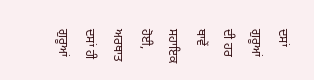ਦਸਾਂ ਗੁਰੂਆਂ ਦੀ ਹਰ ਥਾਵੇਂ ਸਹਾਇਕ ਹੋਈ, ਅਰਥਾਤ ਦਸਾਂ ਹੀ ਗੁਰੂਆਂ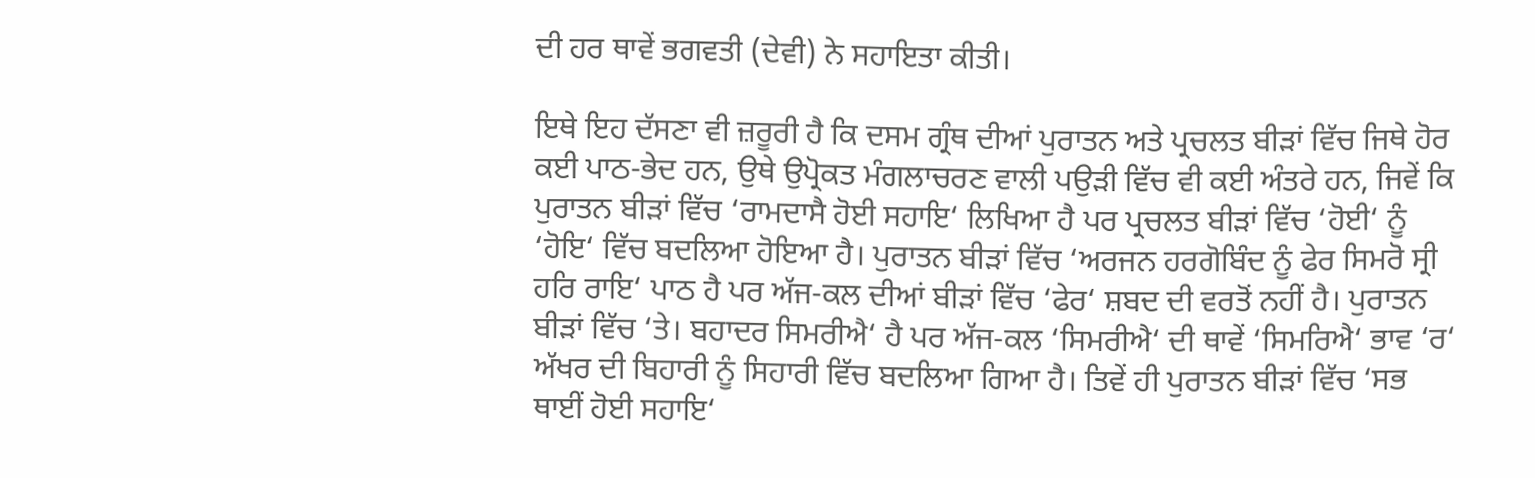ਦੀ ਹਰ ਥਾਵੇਂ ਭਗਵਤੀ (ਦੇਵੀ) ਨੇ ਸਹਾਇਤਾ ਕੀਤੀ।

ਇਥੇ ਇਹ ਦੱਸਣਾ ਵੀ ਜ਼ਰੂਰੀ ਹੈ ਕਿ ਦਸਮ ਗ੍ਰੰਥ ਦੀਆਂ ਪੁਰਾਤਨ ਅਤੇ ਪ੍ਰਚਲਤ ਬੀੜਾਂ ਵਿੱਚ ਜਿਥੇ ਹੋਰ ਕਈ ਪਾਠ-ਭੇਦ ਹਨ, ਉਥੇ ਉਪ੍ਰੋਕਤ ਮੰਗਲਾਚਰਣ ਵਾਲੀ ਪਉੜੀ ਵਿੱਚ ਵੀ ਕਈ ਅੰਤਰੇ ਹਨ, ਜਿਵੇਂ ਕਿ ਪੁਰਾਤਨ ਬੀੜਾਂ ਵਿੱਚ ‘ਰਾਮਦਾਸੈ ਹੋਈ ਸਹਾਇ‘ ਲਿਖਿਆ ਹੈ ਪਰ ਪ੍ਰਚਲਤ ਬੀੜਾਂ ਵਿੱਚ ‘ਹੋਈ‘ ਨੂੰ ‘ਹੋਇ‘ ਵਿੱਚ ਬਦਲਿਆ ਹੋਇਆ ਹੈ। ਪੁਰਾਤਨ ਬੀੜਾਂ ਵਿੱਚ ‘ਅਰਜਨ ਹਰਗੋਬਿੰਦ ਨੂੰ ਫੇਰ ਸਿਮਰੋ ਸ੍ਰੀ ਹਰਿ ਰਾਇ‘ ਪਾਠ ਹੈ ਪਰ ਅੱਜ-ਕਲ ਦੀਆਂ ਬੀੜਾਂ ਵਿੱਚ ‘ਫੇਰ‘ ਸ਼ਬਦ ਦੀ ਵਰਤੋਂ ਨਹੀਂ ਹੈ। ਪੁਰਾਤਨ ਬੀੜਾਂ ਵਿੱਚ ‘ਤੇ। ਬਹਾਦਰ ਸਿਮਰੀਐ‘ ਹੈ ਪਰ ਅੱਜ-ਕਲ ‘ਸਿਮਰੀਐ‘ ਦੀ ਥਾਵੇਂ ‘ਸਿਮਰਿਐ‘ ਭਾਵ ‘ਰ‘ ਅੱਖਰ ਦੀ ਬਿਹਾਰੀ ਨੂੰ ਸਿਹਾਰੀ ਵਿੱਚ ਬਦਲਿਆ ਗਿਆ ਹੈ। ਤਿਵੇਂ ਹੀ ਪੁਰਾਤਨ ਬੀੜਾਂ ਵਿੱਚ ‘ਸਭ ਥਾਈਂ ਹੋਈ ਸਹਾਇ‘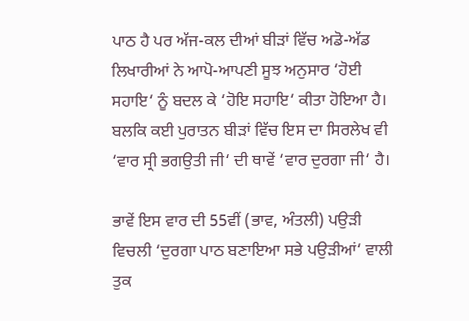ਪਾਠ ਹੈ ਪਰ ਅੱਜ-ਕਲ ਦੀਆਂ ਬੀੜਾਂ ਵਿੱਚ ਅਡੋ-ਅੱਡ ਲਿਖਾਰੀਆਂ ਨੇ ਆਪੋ-ਆਪਣੀ ਸੂਝ ਅਨੁਸਾਰ ‘ਹੋਈ ਸਹਾਇ‘ ਨੂੰ ਬਦਲ ਕੇ ‘ਹੋਇ ਸਹਾਇ‘ ਕੀਤਾ ਹੋਇਆ ਹੈ। ਬਲਕਿ ਕਈ ਪੁਰਾਤਨ ਬੀੜਾਂ ਵਿੱਚ ਇਸ ਦਾ ਸਿਰਲੇਖ ਵੀ ‘ਵਾਰ ਸ੍ਰੀ ਭਗਉਤੀ ਜੀ‘ ਦੀ ਥਾਵੇਂ ‘ਵਾਰ ਦੁਰਗਾ ਜੀ‘ ਹੈ।

ਭਾਵੇਂ ਇਸ ਵਾਰ ਦੀ 55ਵੀਂ (ਭਾਵ, ਅੰਤਲੀ) ਪਉੜੀ ਵਿਚਲੀ ‘ਦੁਰਗਾ ਪਾਠ ਬਣਾਇਆ ਸਭੇ ਪਉੜੀਆਂ‘ ਵਾਲੀ ਤੁਕ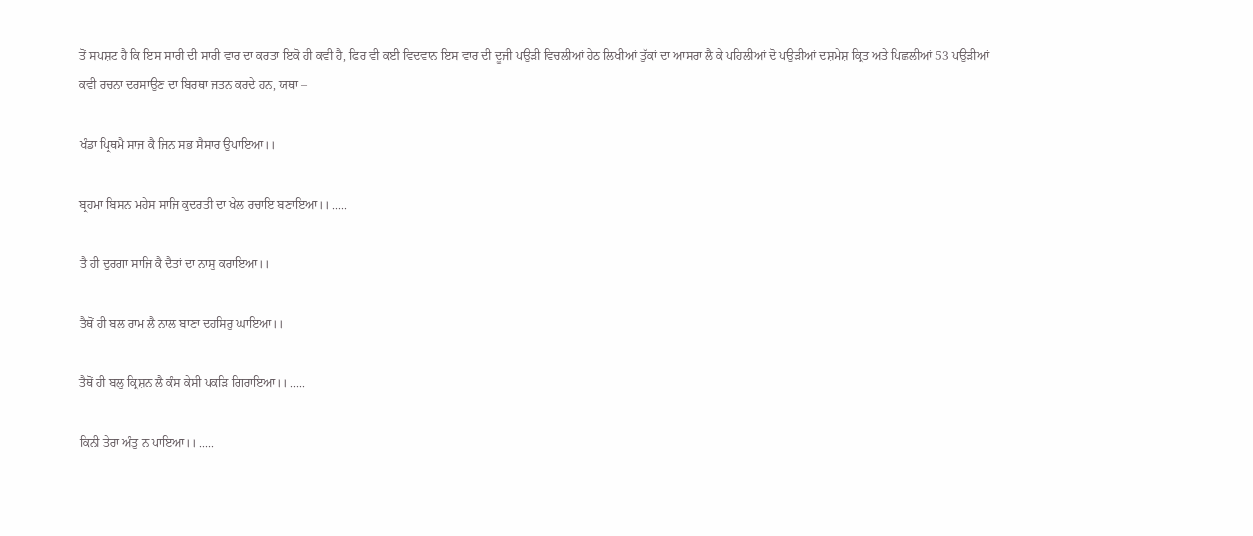ਤੋਂ ਸਪਸ਼ਟ ਹੈ ਕਿ ਇਸ ਸਾਰੀ ਦੀ ਸਾਰੀ ਵਾਰ ਦਾ ਕਰਤਾ ਇਕੋ ਹੀ ਕਵੀ ਹੈ, ਫਿਰ ਵੀ ਕਈ ਵਿਦਵਾਨ ਇਸ ਵਾਰ ਦੀ ਦੂਜੀ ਪਉੜੀ ਵਿਚਲੀਆਂ ਹੇਠ ਲਿਖੀਆਂ ਤੁੱਕਾਂ ਦਾ ਆਸਰਾ ਲੈ ਕੇ ਪਹਿਲੀਆਂ ਦੋ ਪਉੜੀਆਂ ਦਸ਼ਮੇਸ਼ ਕ੍ਰਿਤ ਅਤੇ ਪਿਛਲੀਆਂ 53 ਪਉੜੀਆਂ ਕਵੀ ਰਚਨਾ ਦਰਸਾਉਣ ਦਾ ਬਿਰਥਾ ਜਤਨ ਕਰਦੇ ਹਨ, ਯਥਾ –

ਖੰਡਾ ਪ੍ਰਿਥਮੈ ਸਾਜ ਕੈ ਜਿਨ ਸਭ ਸੈਸਾਰ ਉਪਾਇਆ।।

ਬ੍ਰਹਮਾ ਬਿਸਨ ਮਹੇਸ ਸਾਜਿ ਕੁਦਰਤੀ ਦਾ ਖੇਲ ਰਚਾਇ ਬਣਾਇਆ।। .....

ਤੈ ਹੀ ਦੁਰਗਾ ਸਾਜਿ ਕੈ ਦੈਤਾਂ ਦਾ ਨਾਸੁ ਕਰਾਇਆ।।

ਤੈਥੋਂ ਹੀ ਬਲ ਰਾਮ ਲੈ ਨਾਲ ਬਾਣਾ ਦਹਸਿਰੁ ਘਾਇਆ।।

ਤੈਥੋਂ ਹੀ ਬਲੁ ਕ੍ਰਿਸ਼ਨ ਲੈ ਕੰਸ ਕੇਸੀ ਪਕੜਿ ਗਿਰਾਇਆ।। .....

ਕਿਨੀ ਤੇਰਾ ਅੰਤੁ ਨ ਪਾਇਆ।। .....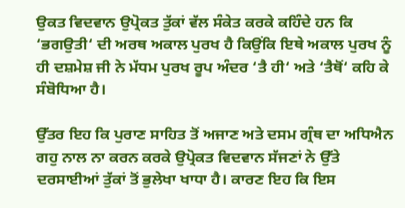ਉਕਤ ਵਿਦਵਾਨ ਉਪ੍ਰੋਕਤ ਤੁੱਕਾਂ ਵੱਲ ਸੰਕੇਤ ਕਰਕੇ ਕਹਿੰਦੇ ਹਨ ਕਿ ‘ਭਗਉਤੀ‘ ਦੀ ਅਰਥ ਅਕਾਲ ਪੁਰਖ ਹੈ ਕਿਉਂਕਿ ਇਥੇ ਅਕਾਲ ਪੁਰਖ ਨੂੰ ਹੀ ਦਸ਼ਮੇਸ਼ ਜੀ ਨੇ ਮੱਧਮ ਪੁਰਖ ਰੂਪ ਅੰਦਰ ‘ਤੈ ਹੀ‘ ਅਤੇ ‘ਤੈਥੋਂ‘ ਕਹਿ ਕੇ ਸੰਬੋਧਿਆ ਹੈ।

ਉੱਤਰ ਇਹ ਕਿ ਪੁਰਾਣ ਸਾਹਿਤ ਤੋਂ ਅਜਾਣ ਅਤੇ ਦਸਮ ਗ੍ਰੰਥ ਦਾ ਅਧਿਐਨ ਗਹੁ ਨਾਲ ਨਾ ਕਰਨ ਕਰਕੇ ਉਪ੍ਰੋਕਤ ਵਿਦਵਾਨ ਸੱਜਣਾਂ ਨੇ ਉੱਤੇ ਦਰਸਾਈਆਂ ਤੁੱਕਾਂ ਤੋਂ ਭੁਲੇਖਾ ਖਾਧਾ ਹੈ। ਕਾਰਣ ਇਹ ਕਿ ਇਸ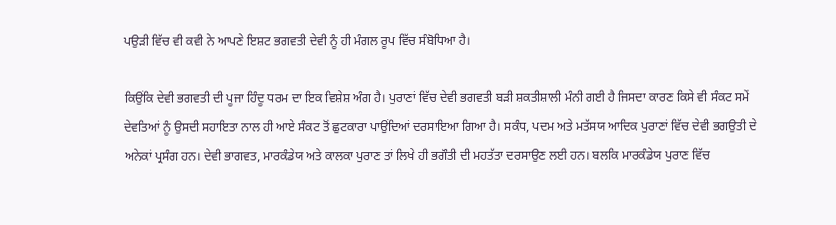ਪਉੜੀ ਵਿੱਚ ਵੀ ਕਵੀ ਨੇ ਆਪਣੇ ਇਸ਼ਟ ਭਗਵਤੀ ਦੇਵੀ ਨੂੰ ਹੀ ਮੰਗਲ ਰੂਪ ਵਿੱਚ ਸੰਬੋਧਿਆ ਹੈ।

ਕਿਉਂਕਿ ਦੇਵੀ ਭਗਵਤੀ ਦੀ ਪੂਜਾ ਹਿੰਦੂ ਧਰਮ ਦਾ ਇਕ ਵਿਸ਼ੇਸ਼ ਅੰਗ ਹੈ। ਪੁਰਾਣਾਂ ਵਿੱਚ ਦੇਵੀ ਭਗਵਤੀ ਬੜੀ ਸ਼ਕਤੀਸ਼ਾਲੀ ਮੰਨੀ ਗਈ ਹੈ ਜਿਸਦਾ ਕਾਰਣ ਕਿਸੇ ਵੀ ਸੰਕਟ ਸਮੇਂ ਦੇਵਤਿਆਂ ਨੂੰ ਉਸਦੀ ਸਹਾਇਤਾ ਨਾਲ ਹੀ ਆਏ ਸੰਕਟ ਤੋਂ ਛੁਟਕਾਰਾ ਪਾਉਂਦਿਆਂ ਦਰਸਾਇਆ ਗਿਆ ਹੈ। ਸਕੰਧ, ਪਦਮ ਅਤੇ ਮਤੱਸਯ ਆਦਿਕ ਪੁਰਾਣਾਂ ਵਿੱਚ ਦੇਵੀ ਭਗਉਤੀ ਦੇ ਅਨੇਕਾਂ ਪ੍ਰਸੰਗ ਹਨ। ਦੇਵੀ ਭਾਗਵਤ, ਮਾਰਕੰਡੇਯ ਅਤੇ ਕਾਲਕਾ ਪੁਰਾਣ ਤਾਂ ਲਿਖੇ ਹੀ ਭਗੌਤੀ ਦੀ ਮਹਤੱਤਾ ਦਰਸਾਉਣ ਲਈ ਹਨ। ਬਲਕਿ ਮਾਰਕੰਡੇਯ ਪੁਰਾਣ ਵਿੱਚ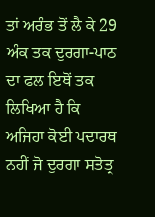ਤਾਂ ਅਰੰਭ ਤੋਂ ਲੈ ਕੇ 29 ਅੰਕ ਤਕ ਦੁਰਗਾ-ਪਾਠ ਦਾ ਫਲ ਇਥੋਂ ਤਕ ਲਿਖਿਆ ਹੈ ਕਿ ਅਜਿਹਾ ਕੋਈ ਪਦਾਰਥ ਨਹੀਂ ਜੋ ਦੁਰਗਾ ਸਤੋਤ੍ਰ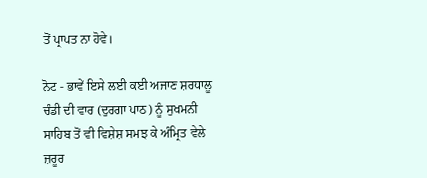ਤੋਂ ਪ੍ਰਾਪਤ ਨਾ ਹੋਵੇ।

ਨੋਟ - ਭਾਵੇਂ ਇਸੇ ਲਈ ਕਈ ਅਜਾਣ ਸ਼ਰਧਾਲੂ ਚੰਡੀ ਦੀ ਵਾਰ (ਦੁਰਗਾ ਪਾਠ) ਨੂੰ ਸੁਖਮਨੀ ਸਾਹਿਬ ਤੋਂ ਵੀ ਵਿਸ਼ੇਸ਼ ਸਮਝ ਕੇ ਅੰਮ੍ਰਿਤ ਵੇਲੇ ਜ਼ਰੂਰ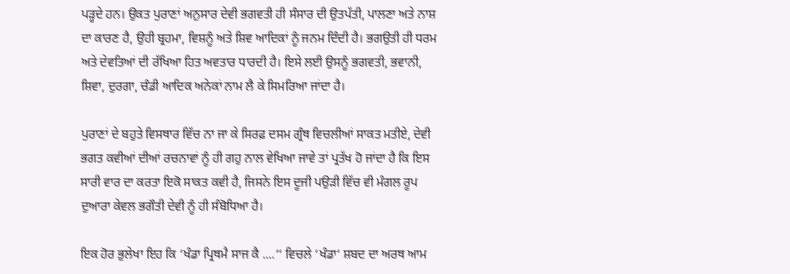ਪੜ੍ਹਦੇ ਹਨ। ਉਕਤ ਪੁਰਾਣਾਂ ਅਨੁਸਾਰ ਦੇਵੀ ਭਗਵਤੀ ਹੀ ਸੰਸਾਰ ਦੀ ਉਤਪੱਤੀ, ਪਾਲਣਾ ਅਤੇ ਨਾਸ਼ ਦਾ ਕਾਰਣ ਹੈ, ਉਹੀ ਬ੍ਰਹਮਾ, ਵਿਸ਼ਨੂੰ ਅਤੇ ਸ਼ਿਵ ਆਦਿਕਾਂ ਨੂੰ ਜਨਮ ਦਿੰਦੀ ਹੈ। ਭਗਉਤੀ ਹੀ ਧਰਮ ਅਤੇ ਦੇਵਤਿਆਂ ਦੀ ਰੱਖਿਆ ਹਿਤ ਅਵਤਾਰ ਧਾਰਦੀ ਹੈ। ਇਸੇ ਲਈ ਉਸਨੂੰ ਭਗਵਤੀ, ਭਵਾਨੀ, ਸ਼ਿਵਾ, ਦੁਰਗਾ, ਚੰਡੀ ਆਦਿਕ ਅਨੇਕਾਂ ਨਾਮ ਲੈ ਕੇ ਸਿਮਰਿਆ ਜਾਂਦਾ ਹੈ।

ਪੁਰਾਣਾਂ ਦੇ ਬਹੁਤੇ ਵਿਸਥਾਰ ਵਿੱਚ ਨਾ ਜਾ ਕੇ ਸਿਰਫ਼ ਦਸਮ ਗ੍ਰੰਥ ਵਿਚਲੀਆਂ ਸਾਕਤ ਮਤੀਏ, ਦੇਵੀ ਭਗਤ ਕਵੀਆਂ ਦੀਆਂ ਰਚਨਾਵਾਂ ਨੂੰ ਹੀ ਗਹੁ ਨਾਲ ਵੇਖਿਆ ਜਾਵੇ ਤਾਂ ਪ੍ਰਤੱਖ ਹੋ ਜਾਂਦਾ ਹੈ ਕਿ ਇਸ ਸਾਰੀ ਵਾਰ ਦਾ ਕਰਤਾ ਇਕੋ ਸਾਕਤ ਕਵੀ ਹੈ, ਜਿਸਨੇ ਇਸ ਦੂਜੀ ਪਉੜੀ ਵਿੱਚ ਵੀ ਮੰਗਲ ਰੂਪ ਦੁਆਰਾ ਕੇਵਲ ਭਗੌਤੀ ਦੇਵੀ ਨੂੰ ਹੀ ਸੰਬੋਧਿਆ ਹੈ।

ਇਕ ਹੋਰ ਭੁਲੇਖਾ ਇਹ ਕਿ ‘ਖੰਡਾ ਪ੍ਰਿਥਮੈ ਸਾਜ ਕੈ ....‘‘ ਵਿਚਲੇ ‘ਖੰਡਾ‘ ਸ਼ਬਦ ਦਾ ਅਰਥ ਆਮ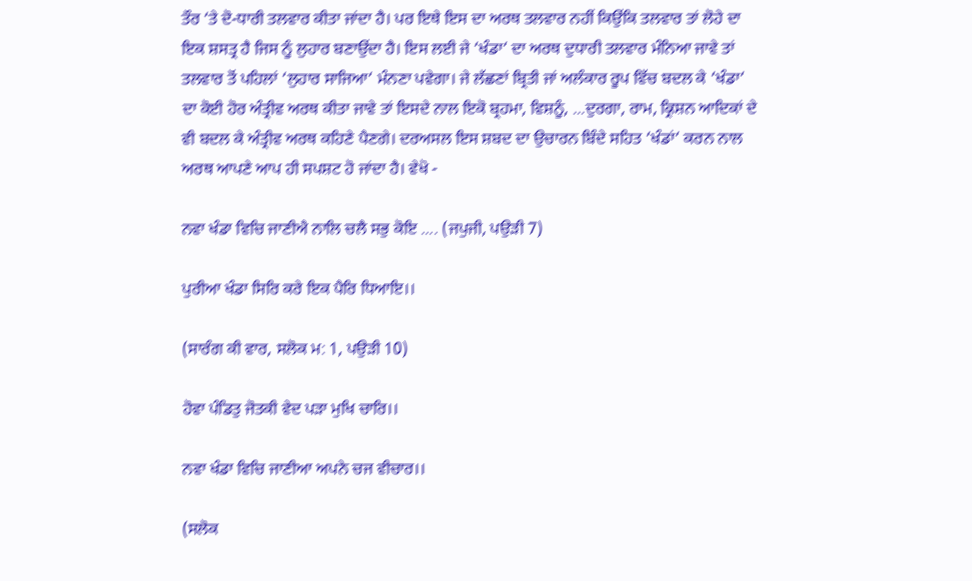ਤੌਰ ‘ਤੇ ਦੋ-ਧਾਰੀ ਤਲਵਾਰ ਕੀਤਾ ਜਾਂਦਾ ਹੈ। ਪਰ ਇਥੇ ਇਸ ਦਾ ਅਰਥ ਤਲਵਾਰ ਨਹੀਂ ਕਿਉਂਕਿ ਤਲਵਾਰ ਤਾਂ ਲੋਹੇ ਦਾ ਇਕ ਸ਼ਸਤ੍ਰ ਹੈ ਜਿਸ ਨੂੰ ਲੁਹਾਰ ਬਣਾਉਂਦਾ ਹੈ। ਇਸ ਲਈ ਜੇ ‘ਖੰਡਾ‘ ਦਾ ਅਰਥ ਦੁਧਾਰੀ ਤਲਵਾਰ ਮੰਨਿਆ ਜਾਵੇ ਤਾਂ ਤਲਵਾਰ ਤੋਂ ਪਹਿਲਾਂ ‘ਲੁਹਾਰ ਸਾਜਿਆ‘ ਮੰਨਣਾ ਪਵੇਗਾ। ਜੇ ਲੱਛਣਾਂ ਬ੍ਰਿਤੀ ਜਾਂ ਅਲੰਕਾਰ ਰੂਪ ਵਿੱਚ ਬਦਲ ਕੇ ‘ਖੰਡਾ‘ ਦਾ ਕੋਈ ਹੋਰ ਅੰਤ੍ਰੀਵ ਅਰਥ ਕੀਤਾ ਜਾਵੇ ਤਾਂ ਇਸਦੇ ਨਾਲ ਇਕੋ ਬ੍ਰਹਮਾ, ਵਿਸ਼ਨੂੰ, ...ਦੁਰਗਾ, ਰਾਮ, ਕ੍ਰਿਸ਼ਨ ਆਦਿਕਾਂ ਦੇ ਵੀ ਬਦਲ ਕੇ ਅੰਤ੍ਰੀਵ ਅਰਥ ਕਹਿਣੇ ਪੈਣਗੇ। ਦਰਅਸਲ ਇਸ ਸ਼ਬਦ ਦਾ ਉਚਾਰਨ ਬਿੰਦੇ ਸਹਿਤ ‘ਖੰਡਾਂ‘ ਕਰਨ ਨਾਲ ਅਰਥ ਆਪਣੇ ਆਪ ਹੀ ਸਪਸ਼ਟ ਹੋ ਜਾਂਦਾ ਹੈ। ਵੇਖੋ -

ਨਵਾ ਖੰਡਾ ਵਿਚਿ ਜਾਣੀਐ ਨਾਲਿ ਚਲੈ ਸਭੁ ਕੋਇ .... (ਜਪੁਜੀ, ਪਉੜੀ 7)

ਪੁਰੀਆ ਖੰਡਾ ਸਿਰਿ ਕਰੇ ਇਕ ਪੈਰਿ ਧਿਆਇ।।

(ਸਾਰੰਗ ਕੀ ਵਾਰ, ਸਲੋਕ ਮ: 1, ਪਉੜੀ 10)

ਹੋਵਾ ਪੰਡਿਤੁ ਜੋਤਕੀ ਵੇਦ ਪੜਾ ਮੁਖਿ ਚਾਰਿ।।

ਨਵਾ ਖੰਡਾ ਵਿਚਿ ਜਾਣੀਆ ਅਪਨੇ ਚਜ ਵੀਚਾਰ।।

(ਸਲੋਕ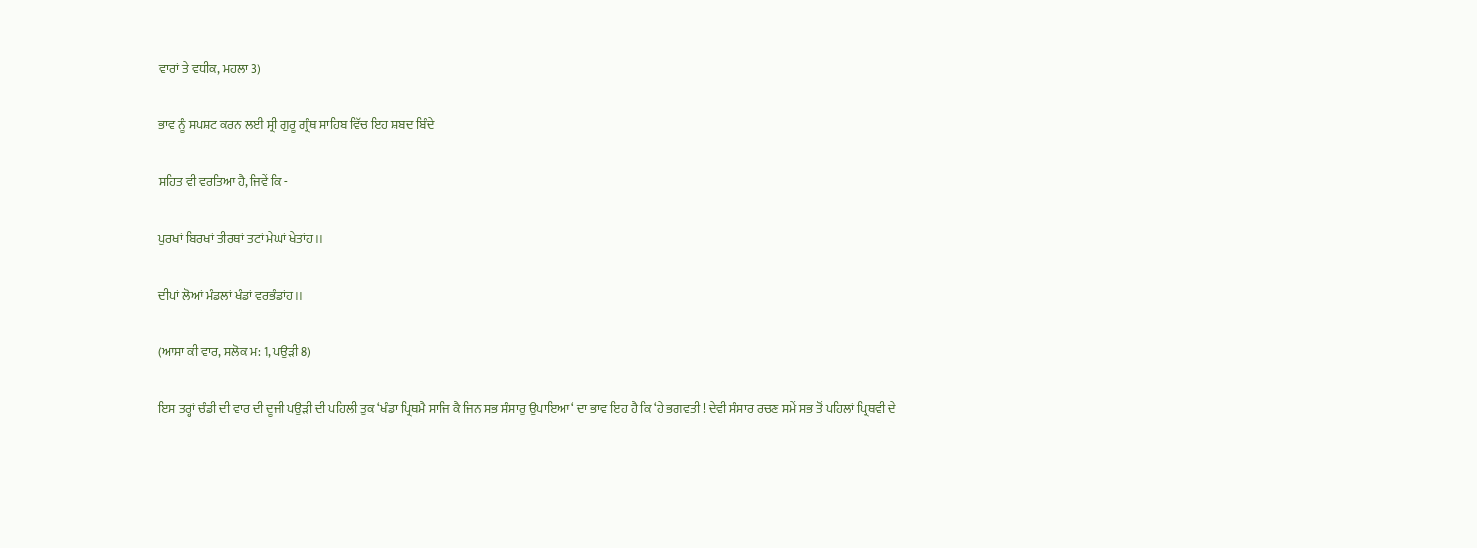ਵਾਰਾਂ ਤੇ ਵਧੀਕ, ਮਹਲਾ 3)

ਭਾਵ ਨੂੰ ਸਪਸ਼ਟ ਕਰਨ ਲਈ ਸ੍ਰੀ ਗੁਰੂ ਗ੍ਰੰਥ ਸਾਹਿਬ ਵਿੱਚ ਇਹ ਸ਼ਬਦ ਬਿੰਦੇ

ਸਹਿਤ ਵੀ ਵਰਤਿਆ ਹੈ, ਜਿਵੇਂ ਕਿ -

ਪੁਰਖਾਂ ਬਿਰਖਾਂ ਤੀਰਥਾਂ ਤਟਾਂ ਮੇਘਾਂ ਖੇਤਾਂਹ।।

ਦੀਪਾਂ ਲੋਆਂ ਮੰਡਲਾਂ ਖੰਡਾਂ ਵਰਭੰਡਾਂਹ।।

(ਆਸਾ ਕੀ ਵਾਰ, ਸਲੋਕ ਮ: 1, ਪਉੜੀ 8)

ਇਸ ਤਰ੍ਹਾਂ ਚੰਡੀ ਦੀ ਵਾਰ ਦੀ ਦੂਜੀ ਪਉੜੀ ਦੀ ਪਹਿਲੀ ਤੁਕ ‘ਖੰਡਾ ਪ੍ਰਿਥਮੈ ਸਾਜਿ ਕੈ ਜਿਨ ਸਭ ਸੰਸਾਰੁ ਉਪਾਇਆ‘ ਦਾ ਭਾਵ ਇਹ ਹੈ ਕਿ ‘ਹੇ ਭਗਵਤੀ ! ਦੇਵੀ ਸੰਸਾਰ ਰਚਣ ਸਮੇਂ ਸਭ ਤੋਂ ਪਹਿਲਾਂ ਪ੍ਰਿਥਵੀ ਦੇ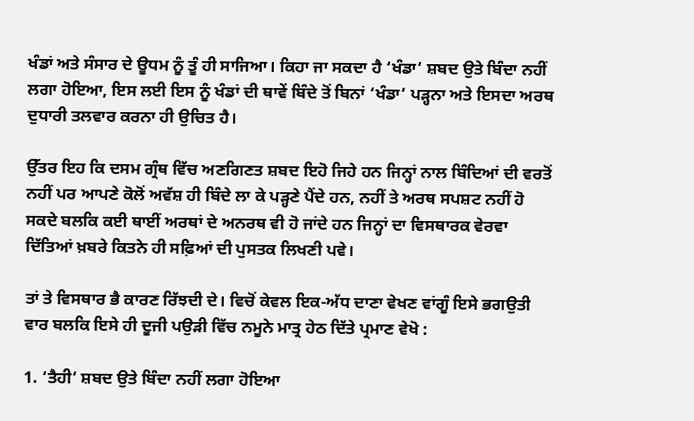ਖੰਡਾਂ ਅਤੇ ਸੰਸਾਰ ਦੇ ਊਧਮ ਨੂੰ ਤੂੰ ਹੀ ਸਾਜਿਆ। ਕਿਹਾ ਜਾ ਸਕਦਾ ਹੈ ‘ਖੰਡਾ‘ ਸ਼ਬਦ ਉਤੇ ਬਿੰਦਾ ਨਹੀਂ ਲਗਾ ਹੋਇਆ, ਇਸ ਲਈ ਇਸ ਨੂੰ ਖੰਡਾਂ ਦੀ ਥਾਵੇਂ ਬਿੰਦੇ ਤੋਂ ਬਿਨਾਂ ‘ਖੰਡਾ‘ ਪੜ੍ਹਨਾ ਅਤੇ ਇਸਦਾ ਅਰਥ ਦੁਧਾਰੀ ਤਲਵਾਰ ਕਰਨਾ ਹੀ ਉਚਿਤ ਹੈ।

ਉੱਤਰ ਇਹ ਕਿ ਦਸਮ ਗ੍ਰੰਥ ਵਿੱਚ ਅਣਗਿਣਤ ਸ਼ਬਦ ਇਹੋ ਜਿਹੇ ਹਨ ਜਿਨ੍ਹਾਂ ਨਾਲ ਬਿੰਦਿਆਂ ਦੀ ਵਰਤੋਂ ਨਹੀਂ ਪਰ ਆਪਣੇ ਕੋਲੋਂ ਅਵੱਸ਼ ਹੀ ਬਿੰਦੇ ਲਾ ਕੇ ਪੜ੍ਹਣੇ ਪੈਂਦੇ ਹਨ, ਨਹੀਂ ਤੇ ਅਰਥ ਸਪਸ਼ਟ ਨਹੀਂ ਹੋ ਸਕਦੇ ਬਲਕਿ ਕਈ ਥਾਈਂ ਅਰਥਾਂ ਦੇ ਅਨਰਥ ਵੀ ਹੋ ਜਾਂਦੇ ਹਨ ਜਿਨ੍ਹਾਂ ਦਾ ਵਿਸਥਾਰਕ ਵੇਰਵਾ ਦਿੱਤਿਆਂ ਖ਼ਬਰੇ ਕਿਤਨੇ ਹੀ ਸਫ਼ਿਆਂ ਦੀ ਪੁਸਤਕ ਲਿਖਣੀ ਪਵੇ।

ਤਾਂ ਤੇ ਵਿਸਥਾਰ ਭੈ ਕਾਰਣ ਰਿੱਝਦੀ ਦੇ। ਵਿਚੋਂ ਕੇਵਲ ਇਕ-ਅੱਧ ਦਾਣਾ ਵੇਖਣ ਵਾਂਗੂੰ ਇਸੇ ਭਗਉਤੀ ਵਾਰ ਬਲਕਿ ਇਸੇ ਹੀ ਦੂਜੀ ਪਉੜੀ ਵਿੱਚ ਨਮੂਨੇ ਮਾਤ੍ਰ ਹੇਠ ਦਿੱਤੇ ਪ੍ਰਮਾਣ ਵੇਖੋ :

1. ‘ਤੈਹੀ‘ ਸ਼ਬਦ ਉਤੇ ਬਿੰਦਾ ਨਹੀਂ ਲਗਾ ਹੋਇਆ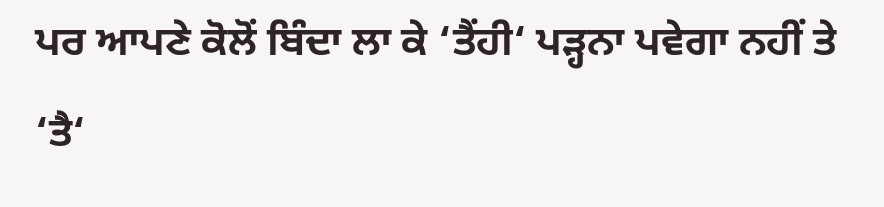ਪਰ ਆਪਣੇ ਕੋਲੋਂ ਬਿੰਦਾ ਲਾ ਕੇ ‘ਤੈਂਹੀ‘ ਪੜ੍ਹਨਾ ਪਵੇਗਾ ਨਹੀਂ ਤੇ ‘ਤੈ‘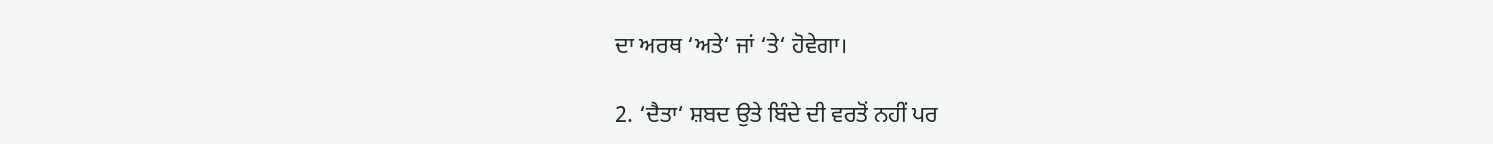ਦਾ ਅਰਥ ‘ਅਤੇ‘ ਜਾਂ ‘ਤੇ‘ ਹੋਵੇਗਾ।

2. ‘ਦੈਤਾ‘ ਸ਼ਬਦ ਉਤੇ ਬਿੰਦੇ ਦੀ ਵਰਤੋਂ ਨਹੀਂ ਪਰ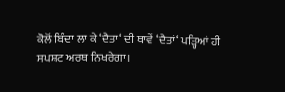ਕੋਲੋਂ ਬਿੰਦਾ ਲਾ ਕੇ ‘ਦੈਤਾ‘ ਦੀ ਥਾਵੇਂ ‘ਦੈਤਾਂ‘ ਪੜ੍ਹਿਆਂ ਹੀ ਸਪਸ਼ਟ ਅਰਥ ਨਿਖਰੇਗਾ।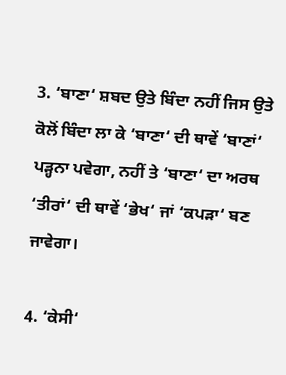3. ‘ਬਾਣਾ‘ ਸ਼ਬਦ ਉਤੇ ਬਿੰਦਾ ਨਹੀਂ ਜਿਸ ਉਤੇ ਕੋਲੋਂ ਬਿੰਦਾ ਲਾ ਕੇ ‘ਬਾਣਾ‘ ਦੀ ਥਾਵੇਂ ‘ਬਾਣਾਂ‘ ਪੜ੍ਹਨਾ ਪਵੇਗਾ, ਨਹੀਂ ਤੇ ‘ਬਾਣਾ‘ ਦਾ ਅਰਥ ‘ਤੀਰਾਂ‘ ਦੀ ਥਾਵੇਂ ‘ਭੇਖ‘ ਜਾਂ ‘ਕਪੜਾ‘ ਬਣ ਜਾਵੇਗਾ।

4. ‘ਕੇਸੀ‘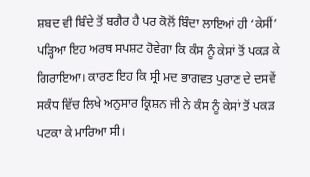ਸ਼ਬਦ ਵੀ ਬਿੰਦੇ ਤੋਂ ਬਗੈਰ ਹੈ ਪਰ ਕੋਲੋਂ ਬਿੰਦਾ ਲਾਇਆਂ ਹੀ ‘ਕੇਸੀਂ‘ ਪੜ੍ਹਿਆ ਇਹ ਅਰਥ ਸਪਸ਼ਟ ਹੋਵੇਗਾ ਕਿ ਕੰਸ ਨੂੰ ਕੇਸਾਂ ਤੋਂ ਪਕੜ ਕੇ ਗਿਰਾਇਆ। ਕਾਰਣ ਇਹ ਕਿ ਸ੍ਰੀ ਮਦ ਭਾਗਵਤ ਪੁਰਾਣ ਦੇ ਦਸਵੇਂ ਸਕੰਧ ਵਿੱਚ ਲਿਖੇ ਅਨੁਸਾਰ ਕ੍ਰਿਸ਼ਨ ਜੀ ਨੇ ਕੰਸ ਨੂੰ ਕੇਸਾਂ ਤੋਂ ਪਕੜ ਪਟਕਾ ਕੇ ਮਾਰਿਆ ਸੀ।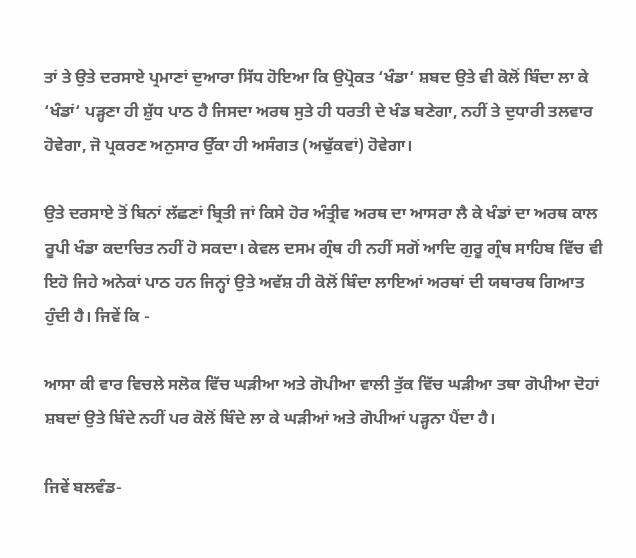ਤਾਂ ਤੇ ਉਤੇ ਦਰਸਾਏ ਪ੍ਰਮਾਣਾਂ ਦੁਆਰਾ ਸਿੱਧ ਹੋਇਆ ਕਿ ਉਪ੍ਰੋਕਤ ‘ਖੰਡਾ‘ ਸ਼ਬਦ ਉਤੇ ਵੀ ਕੋਲੋਂ ਬਿੰਦਾ ਲਾ ਕੇ ‘ਖੰਡਾਂ‘ ਪੜ੍ਹਣਾ ਹੀ ਸ਼ੁੱਧ ਪਾਠ ਹੈ ਜਿਸਦਾ ਅਰਥ ਸੁਤੇ ਹੀ ਧਰਤੀ ਦੇ ਖੰਡ ਬਣੇਗਾ, ਨਹੀਂ ਤੇ ਦੁਧਾਰੀ ਤਲਵਾਰ ਹੋਵੇਗਾ, ਜੋ ਪ੍ਰਕਰਣ ਅਨੁਸਾਰ ਉੱਕਾ ਹੀ ਅਸੰਗਤ (ਅਢੁੱਕਵਾਂ) ਹੋਵੇਗਾ।

ਉਤੇ ਦਰਸਾਏ ਤੋਂ ਬਿਨਾਂ ਲੱਛਣਾਂ ਬ੍ਰਿਤੀ ਜਾਂ ਕਿਸੇ ਹੋਰ ਅੰਤ੍ਰੀਵ ਅਰਥ ਦਾ ਆਸਰਾ ਲੈ ਕੇ ਖੰਡਾਂ ਦਾ ਅਰਥ ਕਾਲ ਰੂਪੀ ਖੰਡਾ ਕਦਾਚਿਤ ਨਹੀਂ ਹੋ ਸਕਦਾ। ਕੇਵਲ ਦਸਮ ਗ੍ਰੰਥ ਹੀ ਨਹੀਂ ਸਗੋਂ ਆਦਿ ਗੁਰੂ ਗ੍ਰੰਥ ਸਾਹਿਬ ਵਿੱਚ ਵੀ ਇਹੋ ਜਿਹੇ ਅਨੇਕਾਂ ਪਾਠ ਹਨ ਜਿਨ੍ਹਾਂ ਉਤੇ ਅਵੱਸ਼ ਹੀ ਕੋਲੋਂ ਬਿੰਦਾ ਲਾਇਆਂ ਅਰਥਾਂ ਦੀ ਯਥਾਰਥ ਗਿਆਤ ਹੁੰਦੀ ਹੈ। ਜਿਵੇਂ ਕਿ -

ਆਸਾ ਕੀ ਵਾਰ ਵਿਚਲੇ ਸਲੋਕ ਵਿੱਚ ਘੜੀਆ ਅਤੇ ਗੋਪੀਆ ਵਾਲੀ ਤੁੱਕ ਵਿੱਚ ਘੜੀਆ ਤਥਾ ਗੋਪੀਆ ਦੋਹਾਂ ਸ਼ਬਦਾਂ ਉਤੇ ਬਿੰਦੇ ਨਹੀਂ ਪਰ ਕੋਲੋਂ ਬਿੰਦੇ ਲਾ ਕੇ ਘੜੀਆਂ ਅਤੇ ਗੋਪੀਆਂ ਪੜ੍ਹਨਾ ਪੈਂਦਾ ਹੈ।

ਜਿਵੇਂ ਬਲਵੰਡ-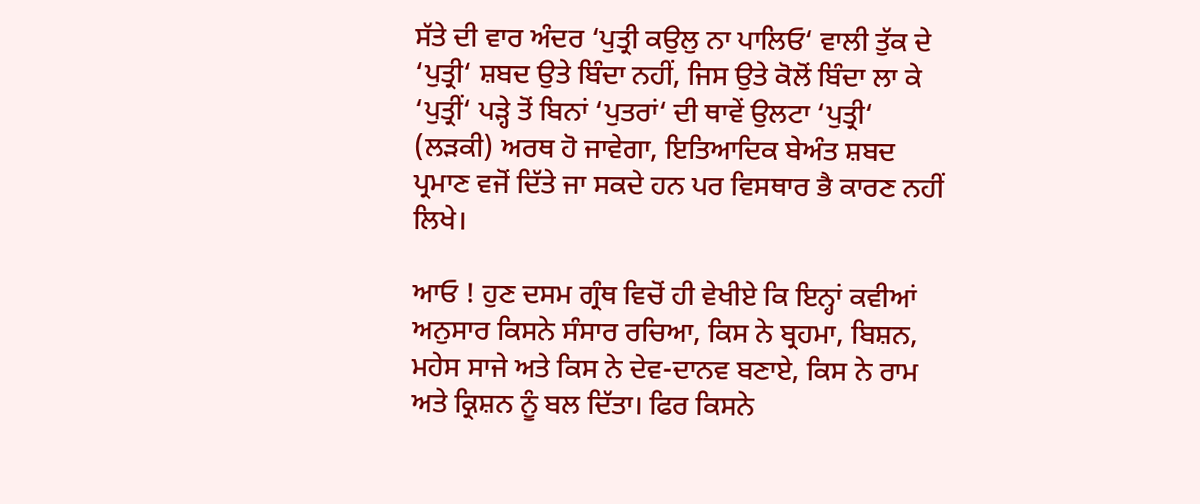ਸੱਤੇ ਦੀ ਵਾਰ ਅੰਦਰ ‘ਪੁਤ੍ਰੀ ਕਉਲੁ ਨਾ ਪਾਲਿਓ‘ ਵਾਲੀ ਤੁੱਕ ਦੇ ‘ਪੁਤ੍ਰੀ‘ ਸ਼ਬਦ ਉਤੇ ਬਿੰਦਾ ਨਹੀਂ, ਜਿਸ ਉਤੇ ਕੋਲੋਂ ਬਿੰਦਾ ਲਾ ਕੇ ‘ਪੁਤ੍ਰੀਂ‘ ਪੜ੍ਹੇ ਤੋਂ ਬਿਨਾਂ ‘ਪੁਤਰਾਂ‘ ਦੀ ਥਾਵੇਂ ਉਲਟਾ ‘ਪੁਤ੍ਰੀ‘ (ਲੜਕੀ) ਅਰਥ ਹੋ ਜਾਵੇਗਾ, ਇਤਿਆਦਿਕ ਬੇਅੰਤ ਸ਼ਬਦ ਪ੍ਰਮਾਣ ਵਜੋਂ ਦਿੱਤੇ ਜਾ ਸਕਦੇ ਹਨ ਪਰ ਵਿਸਥਾਰ ਭੈ ਕਾਰਣ ਨਹੀਂ ਲਿਖੇ।

ਆਓ ! ਹੁਣ ਦਸਮ ਗ੍ਰੰਥ ਵਿਚੋਂ ਹੀ ਵੇਖੀਏ ਕਿ ਇਨ੍ਹਾਂ ਕਵੀਆਂ ਅਨੁਸਾਰ ਕਿਸਨੇ ਸੰਸਾਰ ਰਚਿਆ, ਕਿਸ ਨੇ ਬ੍ਰਹਮਾ, ਬਿਸ਼ਨ, ਮਹੇਸ ਸਾਜੇ ਅਤੇ ਕਿਸ ਨੇ ਦੇਵ-ਦਾਨਵ ਬਣਾਏ, ਕਿਸ ਨੇ ਰਾਮ ਅਤੇ ਕ੍ਰਿਸ਼ਨ ਨੂੰ ਬਲ ਦਿੱਤਾ। ਫਿਰ ਕਿਸਨੇ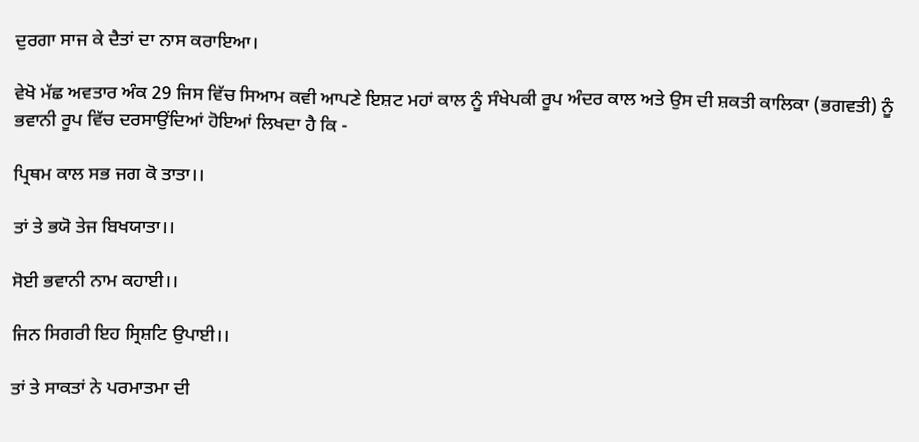ਦੁਰਗਾ ਸਾਜ ਕੇ ਦੈਤਾਂ ਦਾ ਨਾਸ ਕਰਾਇਆ।

ਵੇਖੋ ਮੱਛ ਅਵਤਾਰ ਅੰਕ 29 ਜਿਸ ਵਿੱਚ ਸਿਆਮ ਕਵੀ ਆਪਣੇ ਇਸ਼ਟ ਮਹਾਂ ਕਾਲ ਨੂੰ ਸੰਖੇਪਕੀ ਰੂਪ ਅੰਦਰ ਕਾਲ ਅਤੇ ਉਸ ਦੀ ਸ਼ਕਤੀ ਕਾਲਿਕਾ (ਭਗਵਤੀ) ਨੂੰ ਭਵਾਨੀ ਰੂਪ ਵਿੱਚ ਦਰਸਾਉਂਦਿਆਂ ਹੋਇਆਂ ਲਿਖਦਾ ਹੈ ਕਿ -

ਪ੍ਰਿਥਮ ਕਾਲ ਸਭ ਜਗ ਕੋ ਤਾਤਾ।।

ਤਾਂ ਤੇ ਭਯੋ ਤੇਜ ਬਿਖਯਾਤਾ।।

ਸੋਈ ਭਵਾਨੀ ਨਾਮ ਕਹਾਈ।।

ਜਿਨ ਸਿਗਰੀ ਇਹ ਸ੍ਰਿਸ਼ਟਿ ਉਪਾਈ।।

ਤਾਂ ਤੇ ਸਾਕਤਾਂ ਨੇ ਪਰਮਾਤਮਾ ਦੀ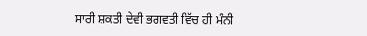ਸਾਰੀ ਸ਼ਕਤੀ ਦੇਵੀ ਭਗਵਤੀ ਵਿੱਚ ਹੀ ਮੰਨੀ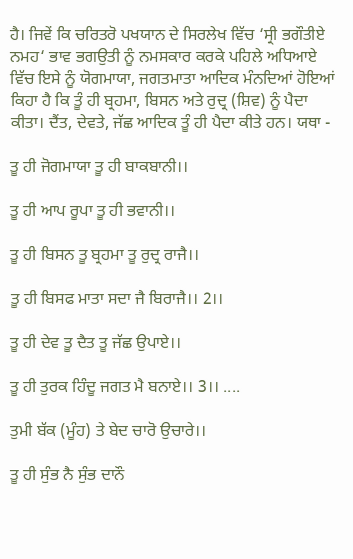ਹੈ। ਜਿਵੇਂ ਕਿ ਚਰਿਤਰੋ ਪਖਯਾਨ ਦੇ ਸਿਰਲੇਖ ਵਿੱਚ ‘ਸ੍ਰੀ ਭਗੌਤੀਏ ਨਮਹ‘ ਭਾਵ ਭਗਉਤੀ ਨੂੰ ਨਮਸਕਾਰ ਕਰਕੇ ਪਹਿਲੇ ਅਧਿਆਏ ਵਿੱਚ ਇਸੇ ਨੂੰ ਯੋਗਮਾਯਾ, ਜਗਤਮਾਤਾ ਆਦਿਕ ਮੰਨਦਿਆਂ ਹੋਇਆਂ ਕਿਹਾ ਹੈ ਕਿ ਤੂੰ ਹੀ ਬ੍ਰਹਮਾ, ਬਿਸਨ ਅਤੇ ਰੁਦ੍ਰ (ਸ਼ਿਵ) ਨੂੰ ਪੈਦਾ ਕੀਤਾ। ਦੈਂਤ, ਦੇਵਤੇ, ਜੱਛ ਆਦਿਕ ਤੂੰ ਹੀ ਪੈਦਾ ਕੀਤੇ ਹਨ। ਯਥਾ -

ਤੂ ਹੀ ਜੋਗਮਾਯਾ ਤੂ ਹੀ ਬਾਕਬਾਨੀ।।

ਤੂ ਹੀ ਆਪ ਰੂਪਾ ਤੂ ਹੀ ਭਵਾਨੀ।।

ਤੂ ਹੀ ਬਿਸਨ ਤੂ ਬ੍ਰਹਮਾ ਤੂ ਰੁਦ੍ਰ ਰਾਜੈ।।

ਤੂ ਹੀ ਬਿਸਫ ਮਾਤਾ ਸਦਾ ਜੈ ਬਿਰਾਜੈ।। 2।।

ਤੂ ਹੀ ਦੇਵ ਤੂ ਦੈਤ ਤੂ ਜੱਛ ਉਪਾਏ।।

ਤੂ ਹੀ ਤੁਰਕ ਹਿੰਦੂ ਜਗਤ ਮੈ ਬਨਾਏ।। 3।। ....

ਤੁਮੀ ਬੱਕ (ਮੂੰਹ) ਤੇ ਬੇਦ ਚਾਰੋ ਉਚਾਰੇ।।

ਤੂ ਹੀ ਸੁੰਭ ਨੈ ਸੁੰਭ ਦਾਨੌ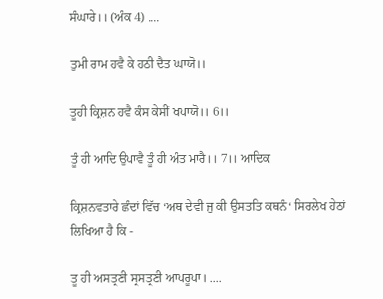ਸੰਘਾਰੇ।। (ਅੰਕ 4) ....

ਤੁਮੀ ਰਾਮ ਹਵੈ ਕੇ ਹਠੀ ਦੈਤ ਘਾਯੋ।।

ਤੂਹੀ ਕ੍ਰਿਸ਼ਨ ਹਵੈ ਕੰਸ ਕੇਸੀਂ ਖਪਾਯੋ।। 6।।

ਤੂੰ ਹੀ ਆਦਿ ਉਪਾਵੈ ਤੂੰ ਹੀ ਅੰਤ ਮਾਰੈ।। 7।। ਆਦਿਕ

ਕ੍ਰਿਸ਼ਨਵਤਾਰੇ ਛੰਦਾਂ ਵਿੱਚ ‘ਅਥ ਦੇਵੀ ਜੁ ਕੀ ਉਸਤਤਿ ਕਥਨੰ‘ ਸਿਰਲੇਖ ਹੇਠਾਂ ਲਿਖਿਆ ਹੈ ਕਿ -

ਤੂ ਹੀ ਅਸਤ੍ਰਣੀ ਸ੍ਰਸਤ੍ਰਣੀ ਆਪਰੂਪਾ। ....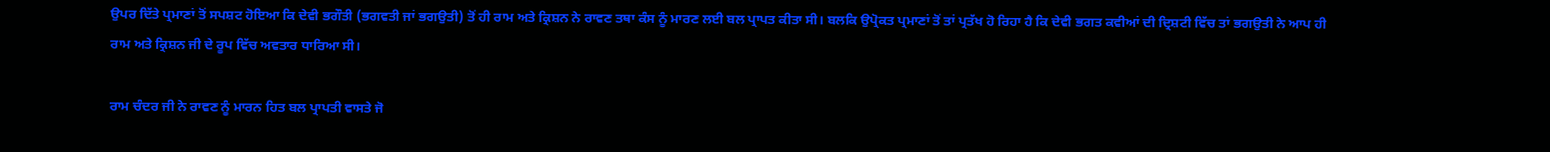ਉਪਰ ਦਿੱਤੇ ਪ੍ਰਮਾਣਾਂ ਤੋਂ ਸਪਸ਼ਟ ਹੋਇਆ ਕਿ ਦੇਵੀ ਭਗੌਤੀ (ਭਗਵਤੀ ਜਾਂ ਭਗਉਤੀ) ਤੋਂ ਹੀ ਰਾਮ ਅਤੇ ਕ੍ਰਿਸ਼ਨ ਨੇ ਰਾਵਣ ਤਥਾ ਕੰਸ ਨੂੰ ਮਾਰਣ ਲਈ ਬਲ ਪ੍ਰਾਪਤ ਕੀਤਾ ਸੀ। ਬਲਕਿ ਉਪ੍ਰੋਕਤ ਪ੍ਰਮਾਣਾਂ ਤੋਂ ਤਾਂ ਪ੍ਰਤੱਖ ਹੋ ਰਿਹਾ ਹੈ ਕਿ ਦੇਵੀ ਭਗਤ ਕਵੀਆਂ ਦੀ ਦ੍ਰਿਸ਼ਟੀ ਵਿੱਚ ਤਾਂ ਭਗਉਤੀ ਨੇ ਆਪ ਹੀ ਰਾਮ ਅਤੇ ਕ੍ਰਿਸ਼ਨ ਜੀ ਦੇ ਰੂਪ ਵਿੱਚ ਅਵਤਾਰ ਧਾਰਿਆ ਸੀ।

ਰਾਮ ਚੰਦਰ ਜੀ ਨੇ ਰਾਵਣ ਨੂੰ ਮਾਰਨ ਹਿਤ ਬਲ ਪ੍ਰਾਪਤੀ ਵਾਸਤੇ ਜੋ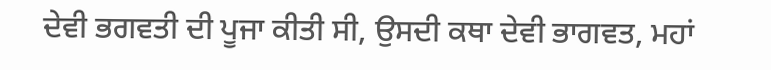ਦੇਵੀ ਭਗਵਤੀ ਦੀ ਪੂਜਾ ਕੀਤੀ ਸੀ, ਉਸਦੀ ਕਥਾ ਦੇਵੀ ਭਾਗਵਤ, ਮਹਾਂ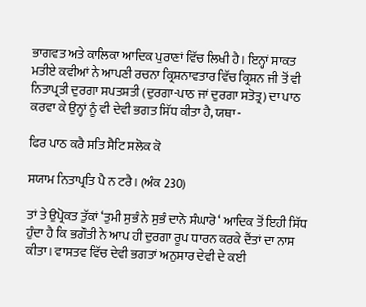ਭਾਗਵਤ ਅਤੇ ਕਾਲਿਕਾ ਆਦਿਕ ਪੁਰਾਣਾਂ ਵਿੱਚ ਲਿਖੀ ਹੈ। ਇਨ੍ਹਾਂ ਸਾਕਤ ਮਤੀਏ ਕਵੀਆਂ ਨੇ ਆਪਣੀ ਰਚਨਾ ਕ੍ਰਿਸ਼ਨਾਵਤਾਰ ਵਿੱਚ ਕ੍ਰਿਸ਼ਨ ਜੀ ਤੋਂ ਵੀ ਨਿਤਾਪ੍ਰਤੀ ਦੁਰਗਾ ਸਪਤਸ਼ਤੀ (ਦੁਰਗਾ-ਪਾਠ ਜਾਂ ਦੁਰਗਾ ਸਤੋਤ੍ਰ) ਦਾ ਪਾਠ ਕਰਵਾ ਕੇ ਉਨ੍ਹਾਂ ਨੂੰ ਵੀ ਦੇਵੀ ਭਗਤ ਸਿੱਧ ਕੀਤਾ ਹੈ, ਯਥਾ -

ਫਿਰ ਪਾਠ ਕਰੈ ਸਤਿ ਸੈਟਿ ਸਲੋਕ ਕੋ

ਸਯਾਮ ਨਿਤਾਪ੍ਰਤਿ ਪੈ ਨ ਟਰੈ। (ਅੰਕ 230)

ਤਾਂ ਤੇ ਉਪ੍ਰੋਕਤ ਤੁੱਕਾਂ ‘ਤੁਮੀ ਸੁਭੰ ਨੇ ਸੁਭੰ ਦਾਨੋ ਸੰਘਾਰੋ‘ ਆਦਿਕ ਤੋਂ ਇਹੀ ਸਿੱਧ ਹੁੰਦਾ ਹੈ ਕਿ ਭਗੌਤੀ ਨੇ ਆਪ ਹੀ ਦੁਰਗਾ ਰੂਪ ਧਾਰਨ ਕਰਕੇ ਦੈਂਤਾਂ ਦਾ ਨਾਸ ਕੀਤਾ। ਵਾਸਤਵ ਵਿੱਚ ਦੇਵੀ ਭਗਤਾਂ ਅਨੁਸਾਰ ਦੇਵੀ ਦੇ ਕਈ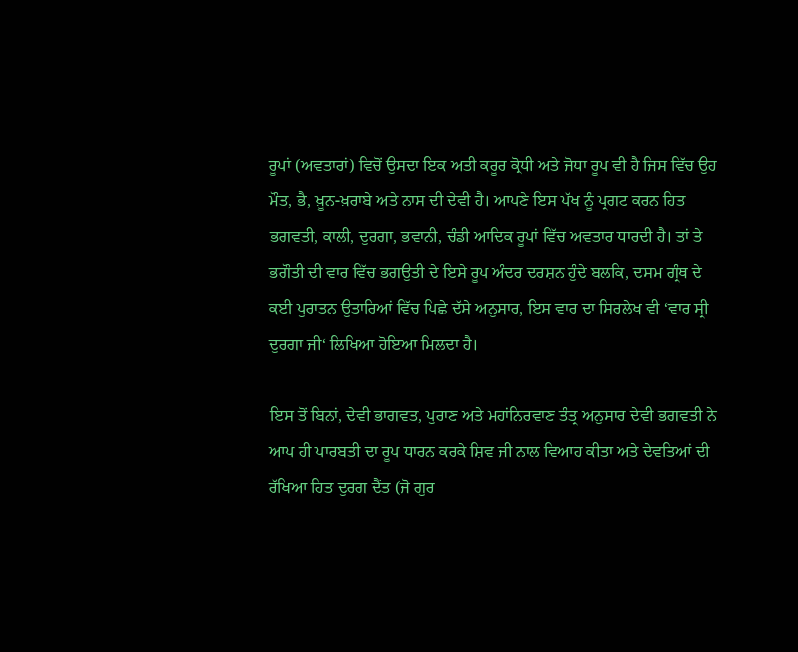ਰੂਪਾਂ (ਅਵਤਾਰਾਂ) ਵਿਚੋਂ ਉਸਦਾ ਇਕ ਅਤੀ ਕਰੂਰ ਕ੍ਰੋਧੀ ਅਤੇ ਜੋਧਾ ਰੂਪ ਵੀ ਹੈ ਜਿਸ ਵਿੱਚ ਉਹ ਮੌਤ, ਭੈ, ਖ਼ੂਨ-ਖ਼ਰਾਬੇ ਅਤੇ ਨਾਸ ਦੀ ਦੇਵੀ ਹੈ। ਆਪਣੇ ਇਸ ਪੱਖ ਨੂੰ ਪ੍ਰਗਟ ਕਰਨ ਹਿਤ ਭਗਵਤੀ, ਕਾਲੀ, ਦੁਰਗਾ, ਭਵਾਨੀ, ਚੰਡੀ ਆਦਿਕ ਰੂਪਾਂ ਵਿੱਚ ਅਵਤਾਰ ਧਾਰਦੀ ਹੈ। ਤਾਂ ਤੇ ਭਗੌਤੀ ਦੀ ਵਾਰ ਵਿੱਚ ਭਗਉਤੀ ਦੇ ਇਸੇ ਰੂਪ ਅੰਦਰ ਦਰਸ਼ਨ ਹੁੰਦੇ ਬਲਕਿ, ਦਸਮ ਗ੍ਰੰਥ ਦੇ ਕਈ ਪੁਰਾਤਨ ਉਤਾਰਿਆਂ ਵਿੱਚ ਪਿਛੇ ਦੱਸੇ ਅਨੁਸਾਰ, ਇਸ ਵਾਰ ਦਾ ਸਿਰਲੇਖ ਵੀ ‘ਵਾਰ ਸ੍ਰੀ ਦੁਰਗਾ ਜੀ‘ ਲਿਖਿਆ ਹੋਇਆ ਮਿਲਦਾ ਹੈ।

ਇਸ ਤੋਂ ਬਿਨਾਂ, ਦੇਵੀ ਭਾਗਵਤ, ਪੁਰਾਣ ਅਤੇ ਮਹਾਂਨਿਰਵਾਣ ਤੰਤ੍ਰ ਅਨੁਸਾਰ ਦੇਵੀ ਭਗਵਤੀ ਨੇ ਆਪ ਹੀ ਪਾਰਬਤੀ ਦਾ ਰੂਪ ਧਾਰਨ ਕਰਕੇ ਸ਼ਿਵ ਜੀ ਨਾਲ ਵਿਆਹ ਕੀਤਾ ਅਤੇ ਦੇਵਤਿਆਂ ਦੀ ਰੱਖਿਆ ਹਿਤ ਦੁਰਗ ਦੈਂਤ (ਜੋ ਗੁਰ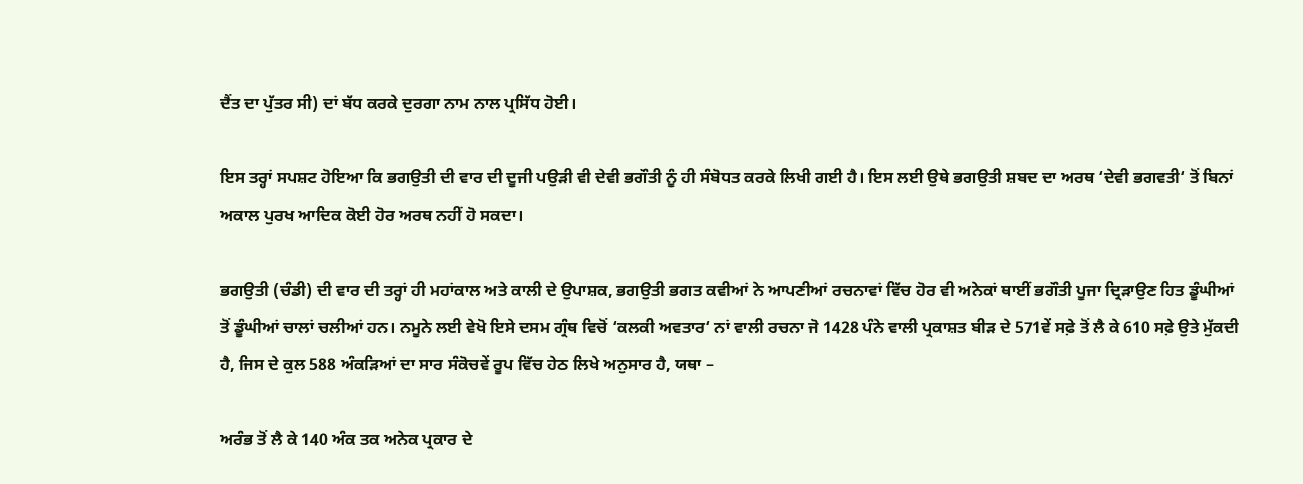ਦੈਂਤ ਦਾ ਪੁੱਤਰ ਸੀ) ਦਾਂ ਬੱਧ ਕਰਕੇ ਦੁਰਗਾ ਨਾਮ ਨਾਲ ਪ੍ਰਸਿੱਧ ਹੋਈ।

ਇਸ ਤਰ੍ਹਾਂ ਸਪਸ਼ਟ ਹੋਇਆ ਕਿ ਭਗਉਤੀ ਦੀ ਵਾਰ ਦੀ ਦੂਜੀ ਪਉੜੀ ਵੀ ਦੇਵੀ ਭਗੌਤੀ ਨੂੰ ਹੀ ਸੰਬੋਧਤ ਕਰਕੇ ਲਿਖੀ ਗਈ ਹੈ। ਇਸ ਲਈ ਉਥੇ ਭਗਉਤੀ ਸ਼ਬਦ ਦਾ ਅਰਥ ‘ਦੇਵੀ ਭਗਵਤੀ‘ ਤੋਂ ਬਿਨਾਂ ਅਕਾਲ ਪੁਰਖ ਆਦਿਕ ਕੋਈ ਹੋਰ ਅਰਥ ਨਹੀਂ ਹੋ ਸਕਦਾ।

ਭਗਉਤੀ (ਚੰਡੀ) ਦੀ ਵਾਰ ਦੀ ਤਰ੍ਹਾਂ ਹੀ ਮਹਾਂਕਾਲ ਅਤੇ ਕਾਲੀ ਦੇ ਉਪਾਸ਼ਕ, ਭਗਉਤੀ ਭਗਤ ਕਵੀਆਂ ਨੇ ਆਪਣੀਆਂ ਰਚਨਾਵਾਂ ਵਿੱਚ ਹੋਰ ਵੀ ਅਨੇਕਾਂ ਥਾਈਂ ਭਗੌਤੀ ਪੂਜਾ ਦ੍ਰਿੜਾਉਣ ਹਿਤ ਡੂੰਘੀਆਂ ਤੋਂ ਡੂੰਘੀਆਂ ਚਾਲਾਂ ਚਲੀਆਂ ਹਨ। ਨਮੂਨੇ ਲਈ ਵੇਖੋ ਇਸੇ ਦਸਮ ਗ੍ਰੰਥ ਵਿਚੋਂ ‘ਕਲਕੀ ਅਵਤਾਰ‘ ਨਾਂ ਵਾਲੀ ਰਚਨਾ ਜੋ 1428 ਪੰਨੇ ਵਾਲੀ ਪ੍ਰਕਾਸ਼ਤ ਬੀੜ ਦੇ 571ਵੇਂ ਸਫ਼ੇ ਤੋਂ ਲੈ ਕੇ 610 ਸਫ਼ੇ ਉਤੇ ਮੁੱਕਦੀ ਹੈ, ਜਿਸ ਦੇ ਕੁਲ 588 ਅੰਕੜਿਆਂ ਦਾ ਸਾਰ ਸੰਕੋਚਵੇਂ ਰੂਪ ਵਿੱਚ ਹੇਠ ਲਿਖੇ ਅਨੁਸਾਰ ਹੈ, ਯਥਾ –

ਅਰੰਭ ਤੋਂ ਲੈ ਕੇ 140 ਅੰਕ ਤਕ ਅਨੇਕ ਪ੍ਰਕਾਰ ਦੇ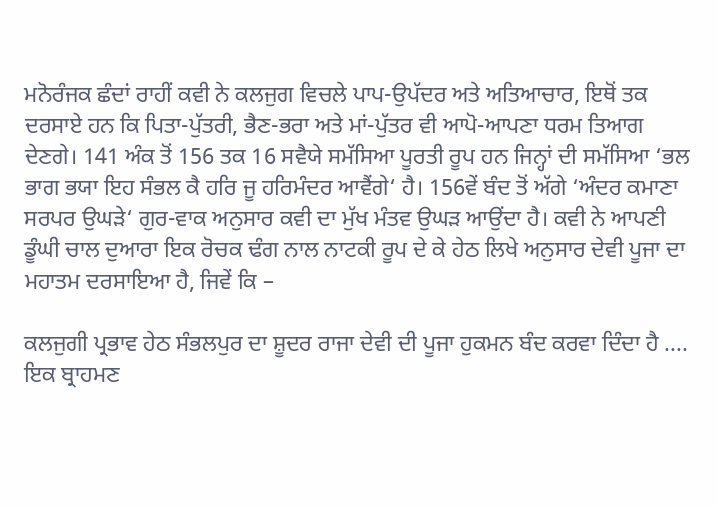ਮਨੋਰੰਜਕ ਛੰਦਾਂ ਰਾਹੀਂ ਕਵੀ ਨੇ ਕਲਜੁਗ ਵਿਚਲੇ ਪਾਪ-ਉਪੱਦਰ ਅਤੇ ਅਤਿਆਚਾਰ, ਇਥੋਂ ਤਕ ਦਰਸਾਏ ਹਨ ਕਿ ਪਿਤਾ-ਪੁੱਤਰੀ, ਭੈਣ-ਭਰਾ ਅਤੇ ਮਾਂ-ਪੁੱਤਰ ਵੀ ਆਪੋ-ਆਪਣਾ ਧਰਮ ਤਿਆਗ ਦੇਣਗੇ। 141 ਅੰਕ ਤੋਂ 156 ਤਕ 16 ਸਵੈਯੇ ਸਮੱਸਿਆ ਪੂਰਤੀ ਰੂਪ ਹਨ ਜਿਨ੍ਹਾਂ ਦੀ ਸਮੱਸਿਆ ‘ਭਲ ਭਾਗ ਭਯਾ ਇਹ ਸੰਭਲ ਕੈ ਹਰਿ ਜੂ ਹਰਿਮੰਦਰ ਆਵੈਂਗੇ‘ ਹੈ। 156ਵੇਂ ਬੰਦ ਤੋਂ ਅੱਗੇ ‘ਅੰਦਰ ਕਮਾਣਾ ਸਰਪਰ ਉਘੜੇ‘ ਗੁਰ-ਵਾਕ ਅਨੁਸਾਰ ਕਵੀ ਦਾ ਮੁੱਖ ਮੰਤਵ ਉਘੜ ਆਉਂਦਾ ਹੈ। ਕਵੀ ਨੇ ਆਪਣੀ ਡੂੰਘੀ ਚਾਲ ਦੁਆਰਾ ਇਕ ਰੋਚਕ ਢੰਗ ਨਾਲ ਨਾਟਕੀ ਰੂਪ ਦੇ ਕੇ ਹੇਠ ਲਿਖੇ ਅਨੁਸਾਰ ਦੇਵੀ ਪੂਜਾ ਦਾ ਮਹਾਤਮ ਦਰਸਾਇਆ ਹੈ, ਜਿਵੇਂ ਕਿ –

ਕਲਜੁਗੀ ਪ੍ਰਭਾਵ ਹੇਠ ਸੰਭਲਪੁਰ ਦਾ ਸ਼ੂਦਰ ਰਾਜਾ ਦੇਵੀ ਦੀ ਪੂਜਾ ਹੁਕਮਨ ਬੰਦ ਕਰਵਾ ਦਿੰਦਾ ਹੈ .... ਇਕ ਬ੍ਰਾਹਮਣ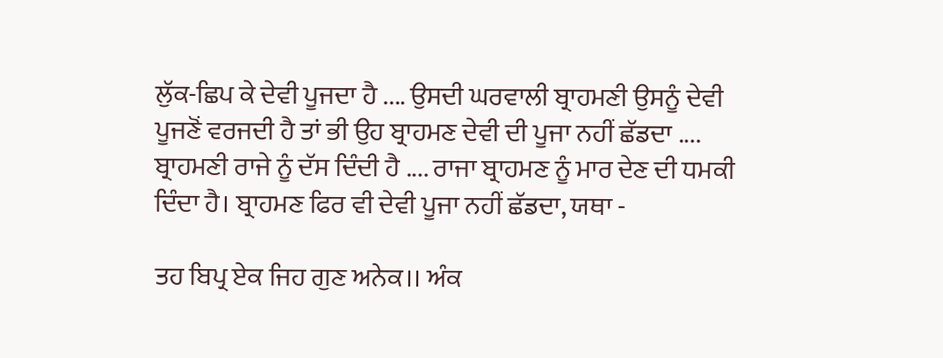ਲੁੱਕ-ਛਿਪ ਕੇ ਦੇਵੀ ਪੂਜਦਾ ਹੈ .... ਉਸਦੀ ਘਰਵਾਲੀ ਬ੍ਰਾਹਮਣੀ ਉਸਨੂੰ ਦੇਵੀ ਪੂਜਣੋਂ ਵਰਜਦੀ ਹੈ ਤਾਂ ਭੀ ਉਹ ਬ੍ਰਾਹਮਣ ਦੇਵੀ ਦੀ ਪੂਜਾ ਨਹੀਂ ਛੱਡਦਾ .... ਬ੍ਰਾਹਮਣੀ ਰਾਜੇ ਨੂੰ ਦੱਸ ਦਿੰਦੀ ਹੈ .... ਰਾਜਾ ਬ੍ਰਾਹਮਣ ਨੂੰ ਮਾਰ ਦੇਣ ਦੀ ਧਮਕੀ ਦਿੰਦਾ ਹੈ। ਬ੍ਰਾਹਮਣ ਫਿਰ ਵੀ ਦੇਵੀ ਪੂਜਾ ਨਹੀਂ ਛੱਡਦਾ, ਯਥਾ -

ਤਹ ਬਿਪ੍ਰ ਏਕ ਜਿਹ ਗੁਣ ਅਨੇਕ।। ਅੰਕ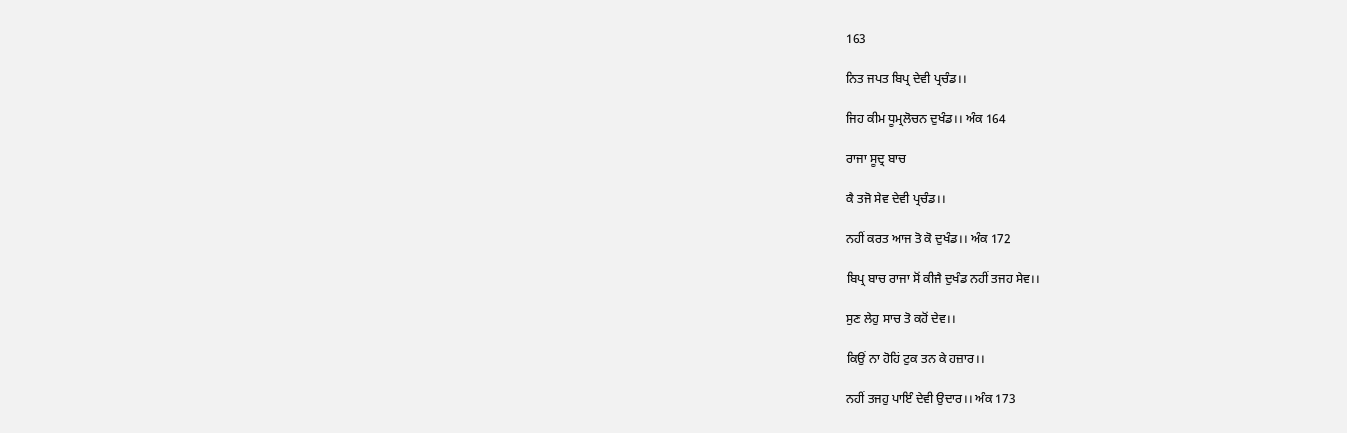163

ਨਿਤ ਜਪਤ ਬਿਪ੍ਰ ਦੇਵੀ ਪ੍ਰਚੰਡ।।

ਜਿਹ ਕੀਮ ਧੂਮ੍ਰਲੋਚਨ ਦੁਖੰਡ।। ਅੰਕ 164

ਰਾਜਾ ਸੂਦ੍ਰ ਬਾਚ

ਕੈ ਤਜੋ ਸੇਵ ਦੇਵੀ ਪ੍ਰਚੰਡ।।

ਨਹੀਂ ਕਰਤ ਆਜ ਤੋ ਕੋ ਦੁਖੰਡ।। ਅੰਕ 172

ਬਿਪ੍ਰ ਬਾਚ ਰਾਜਾ ਸੋਂ ਕੀਜੈ ਦੁਖੰਡ ਨਹੀਂ ਤਜਹ ਸੇਵ।।

ਸੁਣ ਲੇਹੁ ਸਾਚ ਤੋ ਕਹੋਂ ਦੇਵ।।

ਕਿਉਂ ਨਾ ਹੋਹਿਂ ਟੁਕ ਤਨ ਕੇ ਹਜ਼ਾਰ।।

ਨਹੀਂ ਤਜਹੁ ਪਾਇੰ ਦੇਵੀ ਉਦਾਰ।। ਅੰਕ 173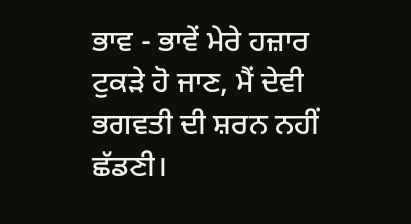ਭਾਵ - ਭਾਵੇਂ ਮੇਰੇ ਹਜ਼ਾਰ ਟੁਕੜੇ ਹੋ ਜਾਣ, ਮੈਂ ਦੇਵੀ ਭਗਵਤੀ ਦੀ ਸ਼ਰਨ ਨਹੀਂ ਛੱਡਣੀ।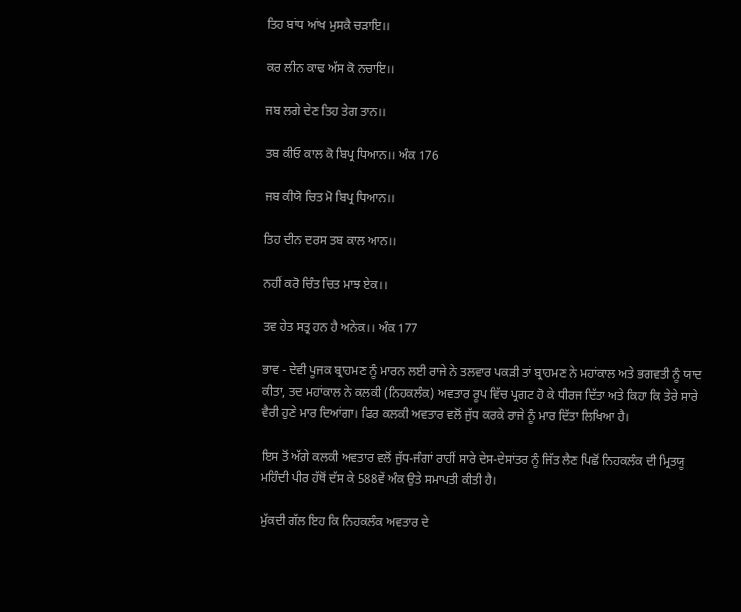ਤਿਹ ਬਾਂਧ ਆਂਖ ਮੁਸਕੈ ਚੜਾਇ।।

ਕਰ ਲੀਨ ਕਾਢ ਅੱਸ ਕੋ ਨਚਾਇ।।

ਜਬ ਲਗੇ ਦੇਣ ਤਿਹ ਤੇਗ ਤਾਨ।।

ਤਬ ਕੀਓ ਕਾਲ ਕੋ ਬਿਪ੍ਰ ਧਿਆਨ।। ਅੰਕ 176

ਜਬ ਕੀਯੋ ਚਿਤ ਮੋ ਬਿਪ੍ਰ ਧਿਆਨ।।

ਤਿਹ ਦੀਨ ਦਰਸ ਤਬ ਕਾਲ ਆਨ।।

ਨਹੀਂ ਕਰੋ ਚਿੰਤ ਚਿਤ ਮਾਝ ਏਕ।।

ਤਵ ਹੇਤ ਸਤ੍ਰ ਹਨ ਹੈ ਅਨੇਕ।। ਅੰਕ 177

ਭਾਵ - ਦੇਵੀ ਪੂਜਕ ਬ੍ਰਾਹਮਣ ਨੂੰ ਮਾਰਨ ਲਈ ਰਾਜੇ ਨੇ ਤਲਵਾਰ ਪਕੜੀ ਤਾਂ ਬ੍ਰਾਹਮਣ ਨੇ ਮਹਾਂਕਾਲ ਅਤੇ ਭਗਵਤੀ ਨੂੰ ਯਾਦ ਕੀਤਾ, ਤਦ ਮਹਾਂਕਾਲ ਨੇ ਕਲਕੀ (ਨਿਹਕਲੰਕ) ਅਵਤਾਰ ਰੂਪ ਵਿੱਚ ਪ੍ਰਗਟ ਹੋ ਕੇ ਧੀਰਜ ਦਿੱਤਾ ਅਤੇ ਕਿਹਾ ਕਿ ਤੇਰੇ ਸਾਰੇ ਵੈਰੀ ਹੁਣੇ ਮਾਰ ਦਿਆਂਗਾ। ਫਿਰ ਕਲਕੀ ਅਵਤਾਰ ਵਲੋਂ ਜੁੱਧ ਕਰਕੇ ਰਾਜੇ ਨੂੰ ਮਾਰ ਦਿੱਤਾ ਲਿਖਿਆ ਹੈ।

ਇਸ ਤੋਂ ਅੱਗੇ ਕਲਕੀ ਅਵਤਾਰ ਵਲੋਂ ਜੁੱਧ-ਜੰਗਾਂ ਰਾਹੀਂ ਸਾਰੇ ਦੇਸ-ਦੇਸਾਂਤਰ ਨੂੰ ਜਿੱਤ ਲੈਣ ਪਿਛੋਂ ਨਿਹਕਲੰਕ ਦੀ ਮ੍ਰਿਤਯੂ ਮਹਿੰਦੀ ਪੀਰ ਹੱਥੋਂ ਦੱਸ ਕੇ 588ਵੇਂ ਅੰਕ ਉਤੇ ਸਮਾਪਤੀ ਕੀਤੀ ਹੈ।

ਮੁੱਕਦੀ ਗੱਲ ਇਹ ਕਿ ਨਿਹਕਲੰਕ ਅਵਤਾਰ ਦੇ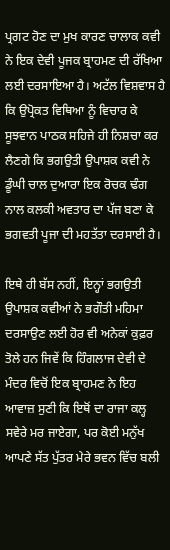ਪ੍ਰਗਟ ਹੋਣ ਦਾ ਮੁਖ ਕਾਰਣ ਚਾਲਾਕ ਕਵੀ ਨੇ ਇਕ ਦੇਵੀ ਪੂਜਕ ਬ੍ਰਾਹਮਣ ਦੀ ਰੱਖਿਆ ਲਈ ਦਰਸਾਇਆ ਹੈ। ਅਟੱਲ ਵਿਸ਼ਵਾਸ ਹੈ ਕਿ ਉਪ੍ਰੋਕਤ ਵਿਥਿਆ ਨੂੰ ਵਿਚਾਰ ਕੇ ਸੂਝਵਾਨ ਪਾਠਕ ਸਹਿਜੇ ਹੀ ਨਿਸ਼ਚਾ ਕਰ ਲੈਣਗੇ ਕਿ ਭਗਉਤੀ ਉਪਾਸ਼ਕ ਕਵੀ ਨੇ ਡੂੰਘੀ ਚਾਲ ਦੁਆਰਾ ਇਕ ਰੋਚਕ ਢੰਗ ਨਾਲ ਕਲਕੀ ਅਵਤਾਰ ਦਾ ਪੱਜ ਬਣਾ ਕੇ ਭਗਵਤੀ ਪੂਜਾ ਦੀ ਮਹਤੱਤਾ ਦਰਸਾਈ ਹੈ।

ਇਥੇ ਹੀ ਬੱਸ ਨਹੀਂ, ਇਨ੍ਹਾਂ ਭਗਉਤੀ ਉਪਾਸ਼ਕ ਕਵੀਆਂ ਨੇ ਭਗੌਤੀ ਮਹਿਮਾ ਦਰਸਾਉਣ ਲਈ ਹੋਰ ਵੀ ਅਨੇਕਾਂ ਕੁਫ਼ਰ ਤੋਲੇ ਹਨ ਜਿਵੇਂ ਕਿ ਹਿੰਗਲਾਜ ਦੇਵੀ ਦੇ ਮੰਦਰ ਵਿਚੋਂ ਇਕ ਬ੍ਰਾਹਮਣ ਨੇ ਇਹ ਆਵਾਜ਼ ਸੁਣੀ ਕਿ ਇਥੋਂ ਦਾ ਰਾਜਾ ਕਲ੍ਹ ਸਵੇਰੇ ਮਰ ਜਾਏਗਾ, ਪਰ ਕੋਈ ਮਨੁੱਖ ਆਪਣੇ ਸੱਤ ਪੁੱਤਰ ਮੇਰੇ ਭਵਨ ਵਿੱਚ ਬਲੀ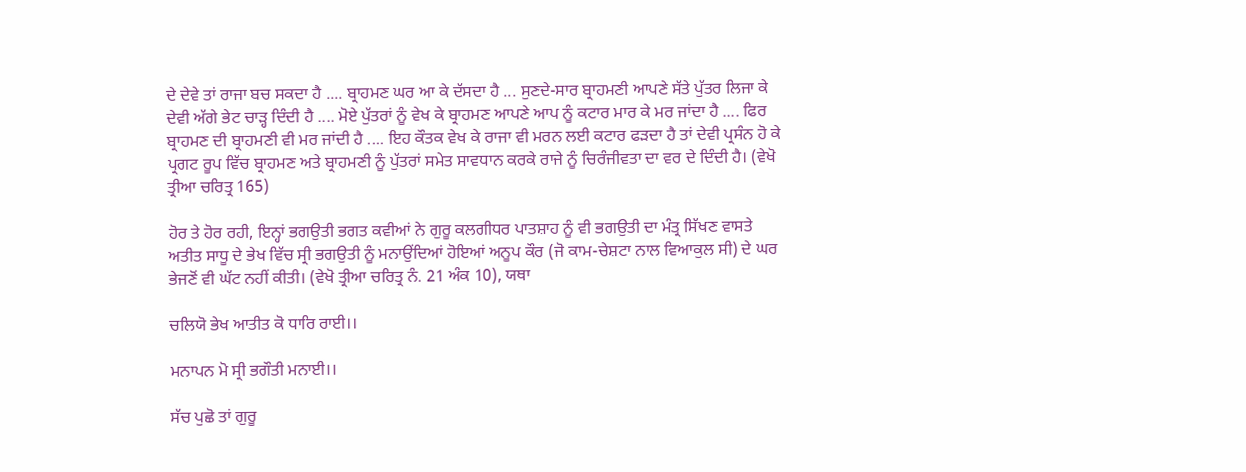ਦੇ ਦੇਵੇ ਤਾਂ ਰਾਜਾ ਬਚ ਸਕਦਾ ਹੈ .... ਬ੍ਰਾਹਮਣ ਘਰ ਆ ਕੇ ਦੱਸਦਾ ਹੈ ... ਸੁਣਦੇ-ਸਾਰ ਬ੍ਰਾਹਮਣੀ ਆਪਣੇ ਸੱਤੇ ਪੁੱਤਰ ਲਿਜਾ ਕੇ ਦੇਵੀ ਅੱਗੇ ਭੇਟ ਚਾੜ੍ਹ ਦਿੰਦੀ ਹੈ .... ਮੋਏ ਪੁੱਤਰਾਂ ਨੂੰ ਵੇਖ ਕੇ ਬ੍ਰਾਹਮਣ ਆਪਣੇ ਆਪ ਨੂੰ ਕਟਾਰ ਮਾਰ ਕੇ ਮਰ ਜਾਂਦਾ ਹੈ .... ਫਿਰ ਬ੍ਰਾਹਮਣ ਦੀ ਬ੍ਰਾਹਮਣੀ ਵੀ ਮਰ ਜਾਂਦੀ ਹੈ .... ਇਹ ਕੌਤਕ ਵੇਖ ਕੇ ਰਾਜਾ ਵੀ ਮਰਨ ਲਈ ਕਟਾਰ ਫੜਦਾ ਹੈ ਤਾਂ ਦੇਵੀ ਪ੍ਰਸੰਨ ਹੋ ਕੇ ਪ੍ਰਗਟ ਰੂਪ ਵਿੱਚ ਬ੍ਰਾਹਮਣ ਅਤੇ ਬ੍ਰਾਹਮਣੀ ਨੂੰ ਪੁੱਤਰਾਂ ਸਮੇਤ ਸਾਵਧਾਨ ਕਰਕੇ ਰਾਜੇ ਨੂੰ ਚਿਰੰਜੀਵਤਾ ਦਾ ਵਰ ਦੇ ਦਿੰਦੀ ਹੈ। (ਵੇਖੋ ਤ੍ਰੀਆ ਚਰਿਤ੍ਰ 165)

ਹੋਰ ਤੇ ਹੋਰ ਰਹੀ, ਇਨ੍ਹਾਂ ਭਗਉਤੀ ਭਗਤ ਕਵੀਆਂ ਨੇ ਗੁਰੂ ਕਲਗੀਧਰ ਪਾਤਸ਼ਾਹ ਨੂੰ ਵੀ ਭਗਉਤੀ ਦਾ ਮੰਤ੍ਰ ਸਿੱਖਣ ਵਾਸਤੇ ਅਤੀਤ ਸਾਧੂ ਦੇ ਭੇਖ ਵਿੱਚ ਸ੍ਰੀ ਭਗਉਤੀ ਨੂੰ ਮਨਾਉਂਦਿਆਂ ਹੋਇਆਂ ਅਨੂਪ ਕੌਰ (ਜੋ ਕਾਮ-ਚੇਸ਼ਟਾ ਨਾਲ ਵਿਆਕੁਲ ਸੀ) ਦੇ ਘਰ ਭੇਜਣੋਂ ਵੀ ਘੱਟ ਨਹੀਂ ਕੀਤੀ। (ਵੇਖੋ ਤ੍ਰੀਆ ਚਰਿਤ੍ਰ ਨੰ. 21 ਅੰਕ 10), ਯਥਾ

ਚਲਿਯੋ ਭੇਖ ਆਤੀਤ ਕੋ ਧਾਰਿ ਰਾਈ।।

ਮਨਾਪਨ ਮੋ ਸ੍ਰੀ ਭਗੌਤੀ ਮਨਾਈ।।

ਸੱਚ ਪੁਛੋ ਤਾਂ ਗੁਰੂ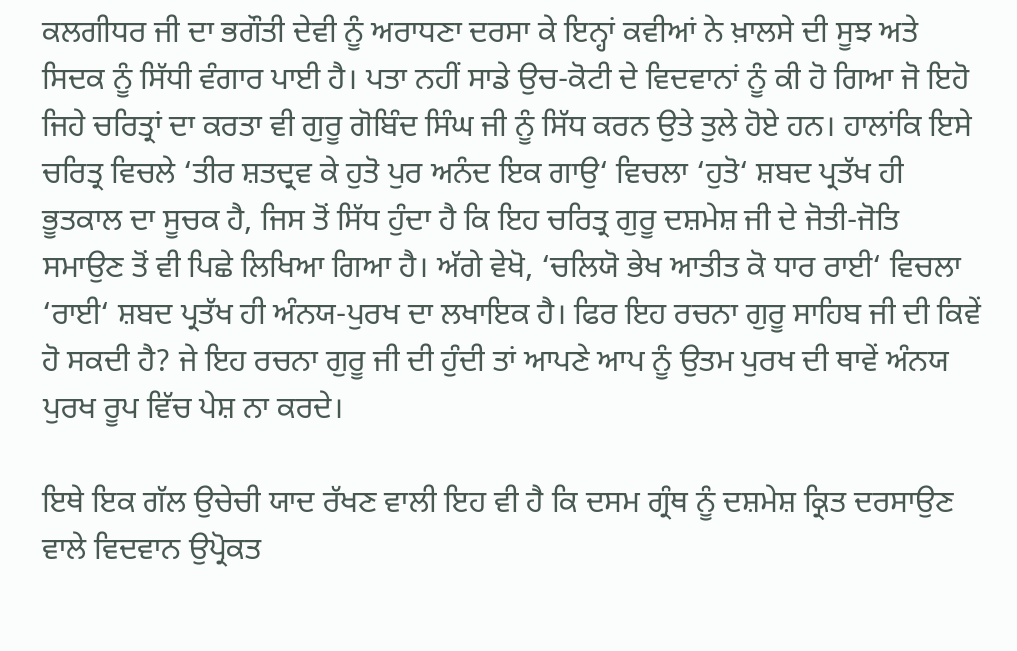ਕਲਗੀਧਰ ਜੀ ਦਾ ਭਗੌਤੀ ਦੇਵੀ ਨੂੰ ਅਰਾਧਣਾ ਦਰਸਾ ਕੇ ਇਨ੍ਹਾਂ ਕਵੀਆਂ ਨੇ ਖ਼ਾਲਸੇ ਦੀ ਸੂਝ ਅਤੇ ਸਿਦਕ ਨੂੰ ਸਿੱਧੀ ਵੰਗਾਰ ਪਾਈ ਹੈ। ਪਤਾ ਨਹੀਂ ਸਾਡੇ ਉਚ-ਕੋਟੀ ਦੇ ਵਿਦਵਾਨਾਂ ਨੂੰ ਕੀ ਹੋ ਗਿਆ ਜੋ ਇਹੋ ਜਿਹੇ ਚਰਿਤ੍ਰਾਂ ਦਾ ਕਰਤਾ ਵੀ ਗੁਰੂ ਗੋਬਿੰਦ ਸਿੰਘ ਜੀ ਨੂੰ ਸਿੱਧ ਕਰਨ ਉਤੇ ਤੁਲੇ ਹੋਏ ਹਨ। ਹਾਲਾਂਕਿ ਇਸੇ ਚਰਿਤ੍ਰ ਵਿਚਲੇ ‘ਤੀਰ ਸ਼ਤਦ੍ਰਵ ਕੇ ਹੁਤੋ ਪੁਰ ਅਨੰਦ ਇਕ ਗਾਉ‘ ਵਿਚਲਾ ‘ਹੁਤੋ‘ ਸ਼ਬਦ ਪ੍ਰਤੱਖ ਹੀ ਭੂਤਕਾਲ ਦਾ ਸੂਚਕ ਹੈ, ਜਿਸ ਤੋਂ ਸਿੱਧ ਹੁੰਦਾ ਹੈ ਕਿ ਇਹ ਚਰਿਤ੍ਰ ਗੁਰੂ ਦਸ਼ਮੇਸ਼ ਜੀ ਦੇ ਜੋਤੀ-ਜੋਤਿ ਸਮਾਉਣ ਤੋਂ ਵੀ ਪਿਛੇ ਲਿਖਿਆ ਗਿਆ ਹੈ। ਅੱਗੇ ਵੇਖੋ, ‘ਚਲਿਯੋ ਭੇਖ ਆਤੀਤ ਕੋ ਧਾਰ ਰਾਈ‘ ਵਿਚਲਾ ‘ਰਾਈ‘ ਸ਼ਬਦ ਪ੍ਰਤੱਖ ਹੀ ਅੰਨਯ-ਪੁਰਖ ਦਾ ਲਖਾਇਕ ਹੈ। ਫਿਰ ਇਹ ਰਚਨਾ ਗੁਰੂ ਸਾਹਿਬ ਜੀ ਦੀ ਕਿਵੇਂ ਹੋ ਸਕਦੀ ਹੈ? ਜੇ ਇਹ ਰਚਨਾ ਗੁਰੂ ਜੀ ਦੀ ਹੁੰਦੀ ਤਾਂ ਆਪਣੇ ਆਪ ਨੂੰ ਉਤਮ ਪੁਰਖ ਦੀ ਥਾਵੇਂ ਅੰਨਯ ਪੁਰਖ ਰੂਪ ਵਿੱਚ ਪੇਸ਼ ਨਾ ਕਰਦੇ।

ਇਥੇ ਇਕ ਗੱਲ ਉਚੇਚੀ ਯਾਦ ਰੱਖਣ ਵਾਲੀ ਇਹ ਵੀ ਹੈ ਕਿ ਦਸਮ ਗ੍ਰੰਥ ਨੂੰ ਦਸ਼ਮੇਸ਼ ਕ੍ਰਿਤ ਦਰਸਾਉਣ ਵਾਲੇ ਵਿਦਵਾਨ ਉਪ੍ਰੋਕਤ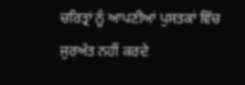ਚਰਿਤ੍ਰਾਂ ਨੂੰ ਆਪਣੀਆਂ ਪੁਸਤਕਾਂ ਵਿੱਚ ਜੁਰਅੱਤ ਨਹੀਂ ਕਰਦੇ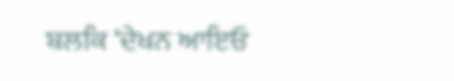ਬਲਕਿ ‘ਦੇਖਨ ਆਇਓ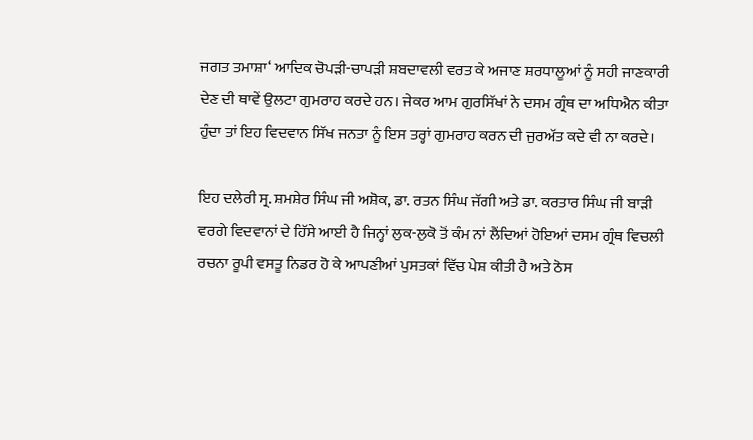ਜਗਤ ਤਮਾਸ਼ਾ‘ ਆਦਿਕ ਚੋਪੜੀ-ਚਾਪੜੀ ਸ਼ਬਦਾਵਲੀ ਵਰਤ ਕੇ ਅਜਾਣ ਸ਼ਰਧਾਲੂਆਂ ਨੂੰ ਸਹੀ ਜਾਣਕਾਰੀ ਦੇਣ ਦੀ ਥਾਵੇਂ ਉਲਟਾ ਗੁਮਰਾਹ ਕਰਦੇ ਹਨ। ਜੇਕਰ ਆਮ ਗੁਰਸਿੱਖਾਂ ਨੇ ਦਸਮ ਗ੍ਰੰਥ ਦਾ ਅਧਿਐਨ ਕੀਤਾ ਹੁੰਦਾ ਤਾਂ ਇਹ ਵਿਦਵਾਨ ਸਿੱਖ ਜਨਤਾ ਨੂੰ ਇਸ ਤਰ੍ਹਾਂ ਗੁਮਰਾਹ ਕਰਨ ਦੀ ਜੁਰਅੱਤ ਕਦੇ ਵੀ ਨਾ ਕਰਦੇ।

ਇਹ ਦਲੇਰੀ ਸ੍ਰ. ਸ਼ਮਸ਼ੇਰ ਸਿੰਘ ਜੀ ਅਸ਼ੋਕ, ਡਾ. ਰਤਨ ਸਿੰਘ ਜੱਗੀ ਅਤੇ ਡਾ. ਕਰਤਾਰ ਸਿੰਘ ਜੀ ਬਾੜੀ ਵਰਗੇ ਵਿਦਵਾਨਾਂ ਦੇ ਹਿੱਸੇ ਆਈ ਹੈ ਜਿਨ੍ਹਾਂ ਲੁਕ-ਲੁਕੋ ਤੋਂ ਕੰਮ ਨਾਂ ਲੈਂਦਿਆਂ ਹੋਇਆਂ ਦਸਮ ਗ੍ਰੰਥ ਵਿਚਲੀ ਰਚਨਾ ਰੂਪੀ ਵਸਤੂ ਨਿਡਰ ਹੋ ਕੇ ਆਪਣੀਆਂ ਪੁਸਤਕਾਂ ਵਿੱਚ ਪੇਸ਼ ਕੀਤੀ ਹੈ ਅਤੇ ਠੋਸ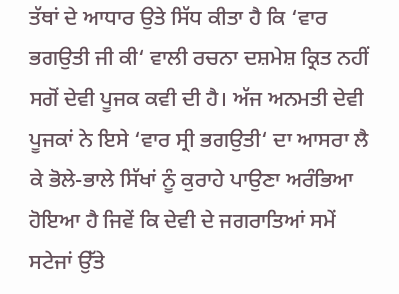ਤੱਥਾਂ ਦੇ ਆਧਾਰ ਉਤੇ ਸਿੱਧ ਕੀਤਾ ਹੈ ਕਿ ‘ਵਾਰ ਭਗਉਤੀ ਜੀ ਕੀ‘ ਵਾਲੀ ਰਚਨਾ ਦਸ਼ਮੇਸ਼ ਕ੍ਰਿਤ ਨਹੀਂ ਸਗੋਂ ਦੇਵੀ ਪੂਜਕ ਕਵੀ ਦੀ ਹੈ। ਅੱਜ ਅਨਮਤੀ ਦੇਵੀ ਪੂਜਕਾਂ ਨੇ ਇਸੇ ‘ਵਾਰ ਸ੍ਰੀ ਭਗਉਤੀ‘ ਦਾ ਆਸਰਾ ਲੈ ਕੇ ਭੋਲੇ-ਭਾਲੇ ਸਿੱਖਾਂ ਨੂੰ ਕੁਰਾਹੇ ਪਾਉਣਾ ਅਰੰਭਿਆ ਹੋਇਆ ਹੈ ਜਿਵੇਂ ਕਿ ਦੇਵੀ ਦੇ ਜਗਰਾਤਿਆਂ ਸਮੇਂ ਸਟੇਜਾਂ ਉੱਤੇ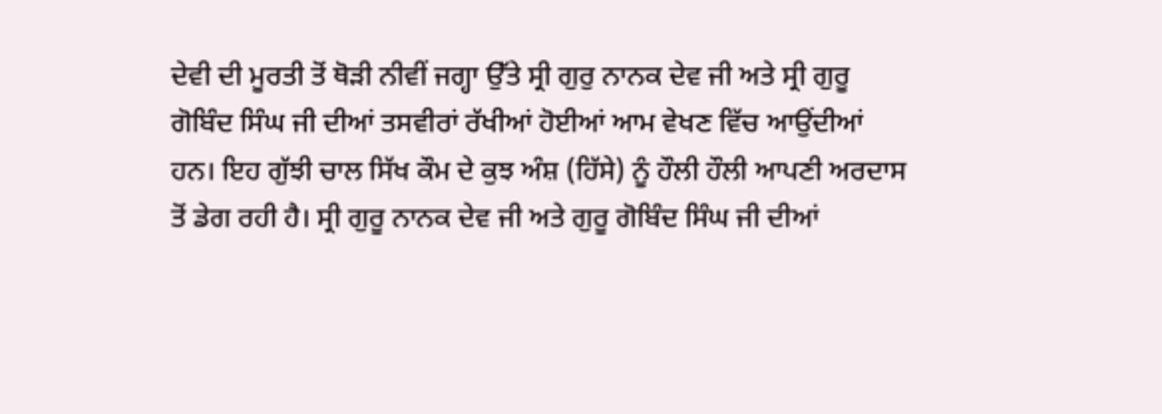ਦੇਵੀ ਦੀ ਮੂਰਤੀ ਤੋਂ ਥੋੜੀ ਨੀਵੀਂ ਜਗ੍ਹਾ ਉੱਤੇ ਸ੍ਰੀ ਗੁਰੁ ਨਾਨਕ ਦੇਵ ਜੀ ਅਤੇ ਸ੍ਰੀ ਗੁਰੂ ਗੋਬਿੰਦ ਸਿੰਘ ਜੀ ਦੀਆਂ ਤਸਵੀਰਾਂ ਰੱਖੀਆਂ ਹੋਈਆਂ ਆਮ ਵੇਖਣ ਵਿੱਚ ਆਉਂਦੀਆਂ ਹਨ। ਇਹ ਗੁੱਝੀ ਚਾਲ ਸਿੱਖ ਕੌਮ ਦੇ ਕੁਝ ਅੰਸ਼ (ਹਿੱਸੇ) ਨੂੰ ਹੌਲੀ ਹੌਲੀ ਆਪਣੀ ਅਰਦਾਸ ਤੋਂ ਡੇਗ ਰਹੀ ਹੈ। ਸ੍ਰੀ ਗੁਰੂ ਨਾਨਕ ਦੇਵ ਜੀ ਅਤੇ ਗੁਰੂ ਗੋਬਿੰਦ ਸਿੰਘ ਜੀ ਦੀਆਂ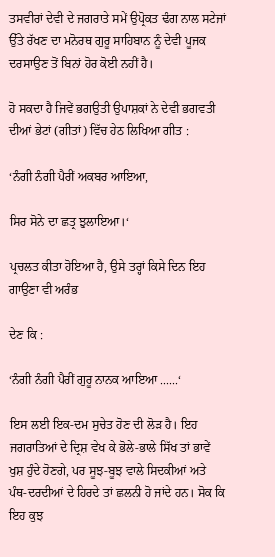ਤਸਵੀਰਾਂ ਦੇਵੀ ਦੇ ਜਗਰਾਤੇ ਸਮੇਂ ਉਪ੍ਰੋਕਤ ਢੰਗ ਨਾਲ ਸਟੇਜਾਂ ਉੱਤੇ ਰੱਖਣ ਦਾ ਮਨੋਰਥ ਗੁਰੂ ਸਾਹਿਬਾਨ ਨੂੰ ਦੇਵੀ ਪੂਜਕ ਦਰਸਾਉਣ ਤੋਂ ਬਿਨਾਂ ਹੋਰ ਕੋਈ ਨਹੀਂ ਹੈ।

ਹੋ ਸਕਦਾ ਹੈ ਜਿਵੇਂ ਭਗਉਤੀ ਉਪਾਸ਼ਕਾਂ ਨੇ ਦੇਵੀ ਭਗਵਤੀ ਦੀਆਂ ਭੇਟਾਂ (ਗੀਤਾਂ) ਵਿੱਚ ਹੇਠ ਲਿਖਿਆ ਗੀਤ :

‘ਨੰਗੀ ਨੰਗੀ ਪੈਰੀਂ ਅਕਬਰ ਆਇਆ,

ਸਿਰ ਸੋਨੇ ਦਾ ਛਤ੍ਰ ਝੁਲਾਇਆ।‘

ਪ੍ਰਚਲਤ ਕੀਤਾ ਹੋਇਆ ਹੈ, ਉਸੇ ਤਰ੍ਹਾਂ ਕਿਸੇ ਦਿਨ ਇਹ ਗਾਉਣਾ ਵੀ ਅਰੰਭ

ਦੇਣ ਕਿ :

‘ਨੰਗੀ ਨੰਗੀ ਪੈਰੀਂ ਗੁਰੂ ਨਾਨਕ ਆਇਆ ......‘

ਇਸ ਲਈ ਇਕ-ਦਮ ਸੁਚੇਤ ਹੋਣ ਦੀ ਲੋੜ ਹੈ। ਇਹ ਜਗਰਾਤਿਆਂ ਦੇ ਦ੍ਰਿਸ਼ ਵੇਖ ਕੇ ਭੋਲੇ-ਭਾਲੇ ਸਿੱਖ ਤਾਂ ਭਾਵੇਂ ਖੁਸ਼ ਹੁੰਦੇ ਹੋਣਗੇ, ਪਰ ਸੂਝ-ਬੂਝ ਵਾਲੇ ਸਿਦਕੀਆਂ ਅਤੇ ਪੰਥ-ਦਰਦੀਆਂ ਦੇ ਹਿਰਦੇ ਤਾਂ ਛਲਨੀ ਹੋ ਜਾਂਦੇ ਹਨ। ਸੋਕ ਕਿ ਇਹ ਕੁਝ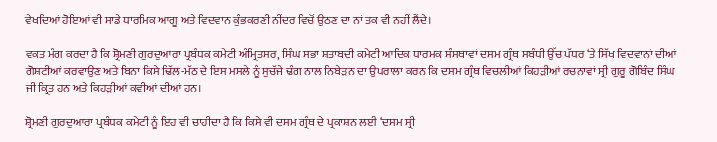ਵੇਖਦਿਆਂ ਹੋਇਆਂ ਵੀ ਸਾਡੇ ਧਾਰਮਿਕ ਆਗੂ ਅਤੇ ਵਿਦਵਾਨ ਕੁੰਭਕਰਣੀ ਨੀਂਦਰ ਵਿਚੋਂ ਉਠਣ ਦਾ ਨਾਂ ਤਕ ਵੀ ਨਹੀਂ ਲੈਂਦੇ।

ਵਕਤ ਮੰਗ ਕਰਦਾ ਹੈ ਕਿ ਸ਼੍ਰੋਮਣੀ ਗੁਰਦੁਆਰਾ ਪ੍ਰਬੰਧਕ ਕਮੇਟੀ ਅੰਮ੍ਰਿਤਸਰ, ਸਿੰਘ ਸਭਾ ਸ਼ਤਾਬਦੀ ਕਮੇਟੀ ਆਦਿਕ ਧਾਰਮਕ ਸੰਸਥਾਵਾਂ ਦਸਮ ਗ੍ਰੰਥ ਸਬੰਧੀ ਉੱਚ ਪੱਧਰ ‘ਤੇ ਸਿੱਖ ਵਿਦਵਾਨਾਂ ਦੀਆਂ ਗੋਸ਼ਟੀਆਂ ਕਰਵਾਉਣ ਅਤੇ ਬਿਨਾ ਕਿਸੇ ਢਿੱਲ-ਮੱਠ ਦੇ ਇਸ ਮਸਲੇ ਨੂੰ ਸੁਚੱਜੇ ਢੰਗ ਨਾਲ ਨਿਬੇੜਨ ਦਾ ਉਪਰਾਲਾ ਕਰਨ ਕਿ ਦਸਮ ਗ੍ਰੰਥ ਵਿਚਲੀਆਂ ਕਿਹੜੀਆਂ ਰਚਨਾਵਾਂ ਸ੍ਰੀ ਗੁਰੂ ਗੋਬਿੰਦ ਸਿੰਘ ਜੀ ਕ੍ਰਿਤ ਹਨ ਅਤੇ ਕਿਹੜੀਆਂ ਕਵੀਆਂ ਦੀਆਂ ਹਨ।

ਸ਼੍ਰੋਮਣੀ ਗੁਰਦੁਆਰਾ ਪ੍ਰਬੰਧਕ ਕਮੇਟੀ ਨੂੰ ਇਹ ਵੀ ਚਾਹੀਦਾ ਹੈ ਕਿ ਕਿਸੇ ਵੀ ਦਸਮ ਗ੍ਰੰਥ ਦੇ ਪ੍ਰਕਾਸ਼ਨ ਲਈ ‘ਦਸਮ ਸ੍ਰੀ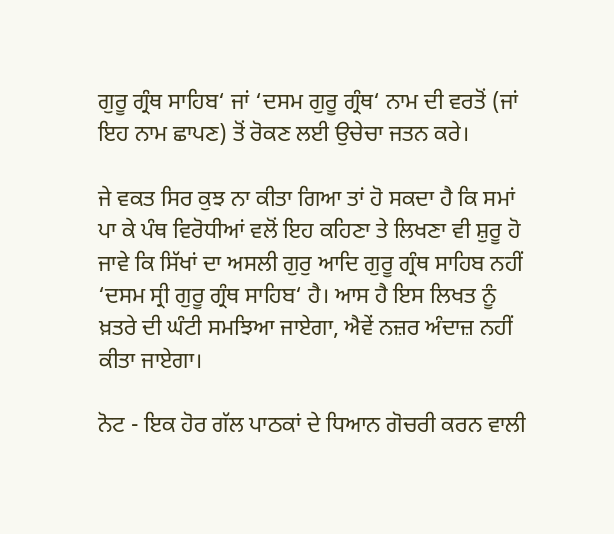ਗੁਰੂ ਗ੍ਰੰਥ ਸਾਹਿਬ‘ ਜਾਂ ‘ਦਸਮ ਗੁਰੂ ਗ੍ਰੰਥ‘ ਨਾਮ ਦੀ ਵਰਤੋਂ (ਜਾਂ ਇਹ ਨਾਮ ਛਾਪਣ) ਤੋਂ ਰੋਕਣ ਲਈ ਉਚੇਚਾ ਜਤਨ ਕਰੇ।

ਜੇ ਵਕਤ ਸਿਰ ਕੁਝ ਨਾ ਕੀਤਾ ਗਿਆ ਤਾਂ ਹੋ ਸਕਦਾ ਹੈ ਕਿ ਸਮਾਂ ਪਾ ਕੇ ਪੰਥ ਵਿਰੋਧੀਆਂ ਵਲੋਂ ਇਹ ਕਹਿਣਾ ਤੇ ਲਿਖਣਾ ਵੀ ਸ਼ੁਰੂ ਹੋ ਜਾਵੇ ਕਿ ਸਿੱਖਾਂ ਦਾ ਅਸਲੀ ਗੁਰੁ ਆਦਿ ਗੁਰੂ ਗ੍ਰੰਥ ਸਾਹਿਬ ਨਹੀਂ ‘ਦਸਮ ਸ੍ਰੀ ਗੁਰੂ ਗ੍ਰੰਥ ਸਾਹਿਬ‘ ਹੈ। ਆਸ ਹੈ ਇਸ ਲਿਖਤ ਨੂੰ ਖ਼ਤਰੇ ਦੀ ਘੰਟੀ ਸਮਝਿਆ ਜਾਏਗਾ, ਐਵੇਂ ਨਜ਼ਰ ਅੰਦਾਜ਼ ਨਹੀਂ ਕੀਤਾ ਜਾਏਗਾ।

ਨੋਟ - ਇਕ ਹੋਰ ਗੱਲ ਪਾਠਕਾਂ ਦੇ ਧਿਆਨ ਗੋਚਰੀ ਕਰਨ ਵਾਲੀ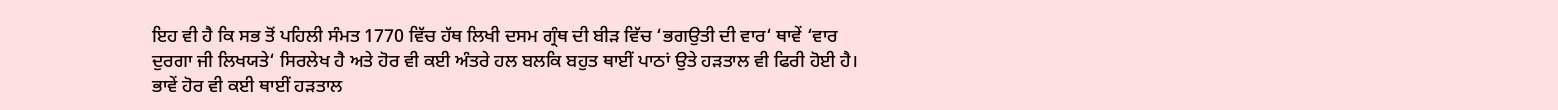ਇਹ ਵੀ ਹੈ ਕਿ ਸਭ ਤੋਂ ਪਹਿਲੀ ਸੰਮਤ 1770 ਵਿੱਚ ਹੱਥ ਲਿਖੀ ਦਸਮ ਗ੍ਰੰਥ ਦੀ ਬੀੜ ਵਿੱਚ ‘ਭਗਉਤੀ ਦੀ ਵਾਰ‘ ਥਾਵੇਂ ‘ਵਾਰ ਦੁਰਗਾ ਜੀ ਲਿਖਯਤੇ‘ ਸਿਰਲੇਖ ਹੈ ਅਤੇ ਹੋਰ ਵੀ ਕਈ ਅੰਤਰੇ ਹਲ ਬਲਕਿ ਬਹੁਤ ਥਾਈਂ ਪਾਠਾਂ ਉਤੇ ਹੜਤਾਲ ਵੀ ਫਿਰੀ ਹੋਈ ਹੈ। ਭਾਵੇਂ ਹੋਰ ਵੀ ਕਈ ਥਾਈਂ ਹੜਤਾਲ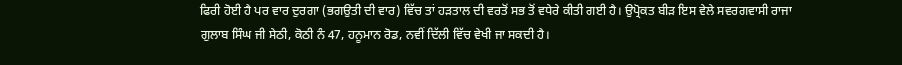ਫਿਰੀ ਹੋਈ ਹੈ ਪਰ ਵਾਰ ਦੁਰਗਾ (ਭਗਉਤੀ ਦੀ ਵਾਰ) ਵਿੱਚ ਤਾਂ ਹੜਤਾਲ ਦੀ ਵਰਤੋਂ ਸਭ ਤੋਂ ਵਧੇਰੇ ਕੀਤੀ ਗਈ ਹੈ। ਉਪ੍ਰੋਕਤ ਬੀੜ ਇਸ ਵੇਲੇ ਸਵਰਗਵਾਸੀ ਰਾਜਾ ਗੁਲਾਬ ਸਿੰਘ ਜੀ ਸੇਠੀ, ਕੋਠੀ ਨੰ 47, ਹਨੂਮਾਨ ਰੋਡ, ਨਵੀਂ ਦਿੱਲੀ ਵਿੱਚ ਵੇਖੀ ਜਾ ਸਕਦੀ ਹੈ।